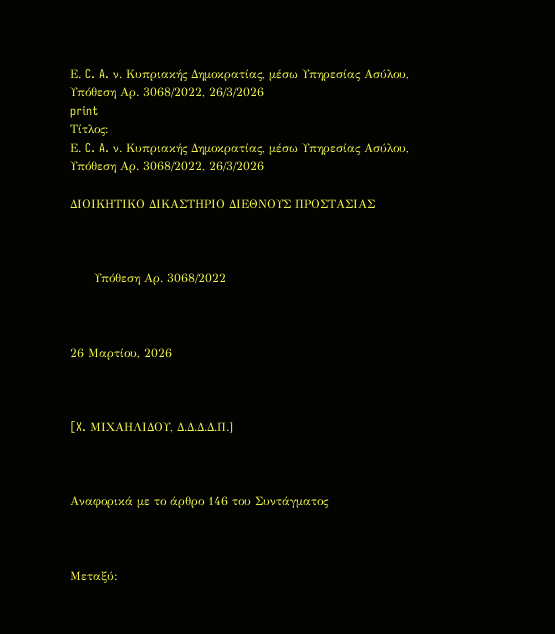Ε. C. A. ν. Κυπριακής Δημοκρατίας, μέσω Υπηρεσίας Ασύλου, Υπόθεση Αρ. 3068/2022, 26/3/2026
print
Τίτλος:
Ε. C. A. ν. Κυπριακής Δημοκρατίας, μέσω Υπηρεσίας Ασύλου, Υπόθεση Αρ. 3068/2022, 26/3/2026

ΔΙΟΙΚΗΤΙΚΟ ΔΙΚΑΣΤΗΡΙΟ ΔΙΕΘΝΟΥΣ ΠΡΟΣΤΑΣΙΑΣ



      Υπόθεση Αρ. 3068/2022



26 Μαρτίου, 2026



[X. ΜΙΧΑΗΛΙΔΟΥ, Δ.Δ.Δ.Δ.Π.]



Αναφορικά με το άρθρο 146 του Συντάγματος



Μεταξύ: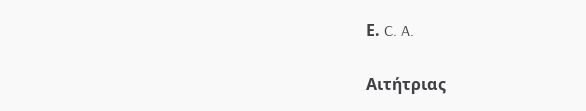Ε. C. A.

Αιτήτριας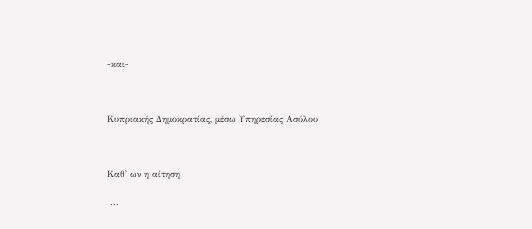-και-



Κυπριακής Δημοκρατίας, μέσω Υπηρεσίας Ασύλου



Καθ' ων η αίτηση

 ...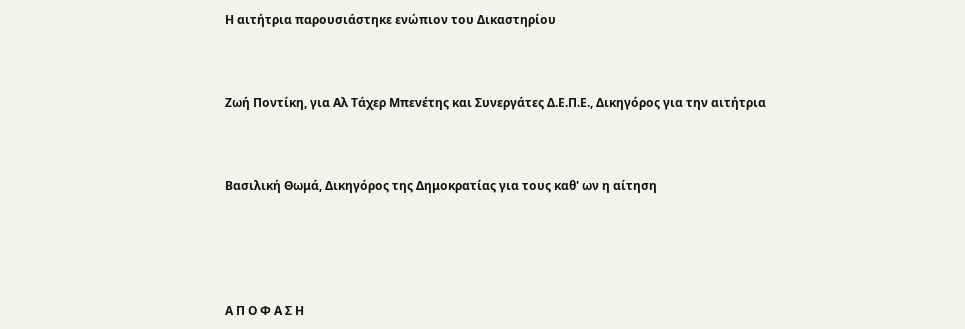Η αιτήτρια παρουσιάστηκε ενώπιον του Δικαστηρίου



Ζωή Ποντίκη, για Αλ Τάχερ Μπενέτης και Συνεργάτες Δ.Ε.Π.Ε., Δικηγόρος για την αιτήτρια



Βασιλική Θωμά, Δικηγόρος της Δημοκρατίας για τους καθ' ων η αίτηση





Α Π Ο Φ Α Σ Η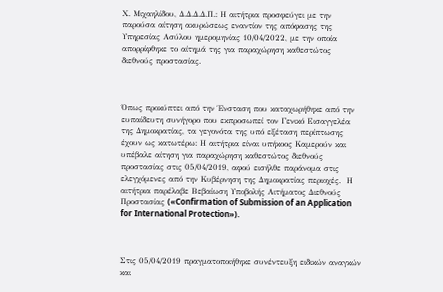Χ. Μιχαηλίδου, Δ.Δ.Δ.Δ.Π.: Η αιτήτρια προσφεύγει με την παρούσα αίτηση ακυρώσεως εναντίον της απόφασης της Υπηρεσίας Ασύλου ημερομηνίας 10/04/2022, με την οποία απορρίφθηκε το αίτημά της για παραχώρηση καθεστώτος διεθνούς προστασίας.



Όπως προκύπτει από την Ένσταση που καταχωρήθηκε από την ευπαίδευτη συνήγορο που εκπροσωπεί τον Γενικό Εισαγγελέα της Δημοκρατίας, τα γεγονότα της υπό εξέταση περίπτωσης έχουν ως κατωτέρω: Η αιτήτρια είναι υπήκοος Καμερούν και υπέβαλε αίτηση για παραχώρηση καθεστώτος διεθνούς προστασίας στις 05/04/2019, αφού εισήλθε παράνομα στις ελεγχόμενες από την Κυβέρνηση της Δημοκρατίας περιοχές.  Η αιτήτρια παρέλαβε Βεβαίωση Υποβολής Αιτήματος Διεθνούς Προστασίας («Confirmation of Submission of an Application for International Protection»).



Στις 05/04/2019 πραγματοποιήθηκε συνέντευξη ειδικών αναγκών και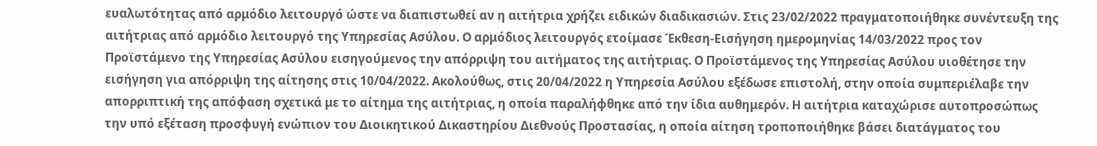ευαλωτότητας από αρμόδιο λειτουργό ώστε να διαπιστωθεί αν η αιτήτρια χρήζει ειδικών διαδικασιών. Στις 23/02/2022 πραγματοποιήθηκε συνέντευξη της αιτήτριας από αρμόδιο λειτουργό της Υπηρεσίας Ασύλου. Ο αρμόδιος λειτουργός ετοίμασε Έκθεση-Εισήγηση ημερομηνίας 14/03/2022 προς τον Προϊστάμενο της Υπηρεσίας Ασύλου εισηγούμενος την απόρριψη του αιτήματος της αιτήτριας. Ο Προϊστάμενος της Υπηρεσίας Ασύλου υιοθέτησε την εισήγηση για απόρριψη της αίτησης στις 10/04/2022. Ακολούθως, στις 20/04/2022 η Υπηρεσία Ασύλου εξέδωσε επιστολή, στην οποία συμπεριέλαβε την απορριπτική της απόφαση σχετικά με το αίτημα της αιτήτριας, η οποία παραλήφθηκε από την ίδια αυθημερόν. Η αιτήτρια καταχώρισε αυτοπροσώπως την υπό εξέταση προσφυγή ενώπιον του Διοικητικού Δικαστηρίου Διεθνούς Προστασίας, η οποία αίτηση τροποποιήθηκε βάσει διατάγματος του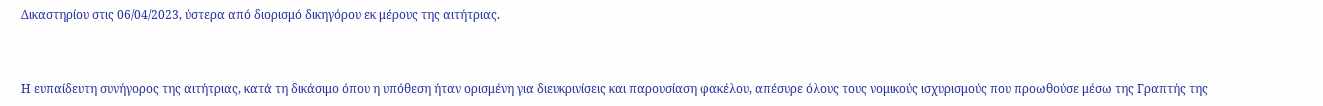Δικαστηρίου στις 06/04/2023, ύστερα από διορισμό δικηγόρου εκ μέρους της αιτήτριας.



Η ευπαίδευτη συνήγορος της αιτήτριας, κατά τη δικάσιμο όπου η υπόθεση ήταν ορισμένη για διευκρινίσεις και παρουσίαση φακέλου, απέσυρε όλους τους νομικούς ισχυρισμούς που προωθούσε μέσω της Γραπτής της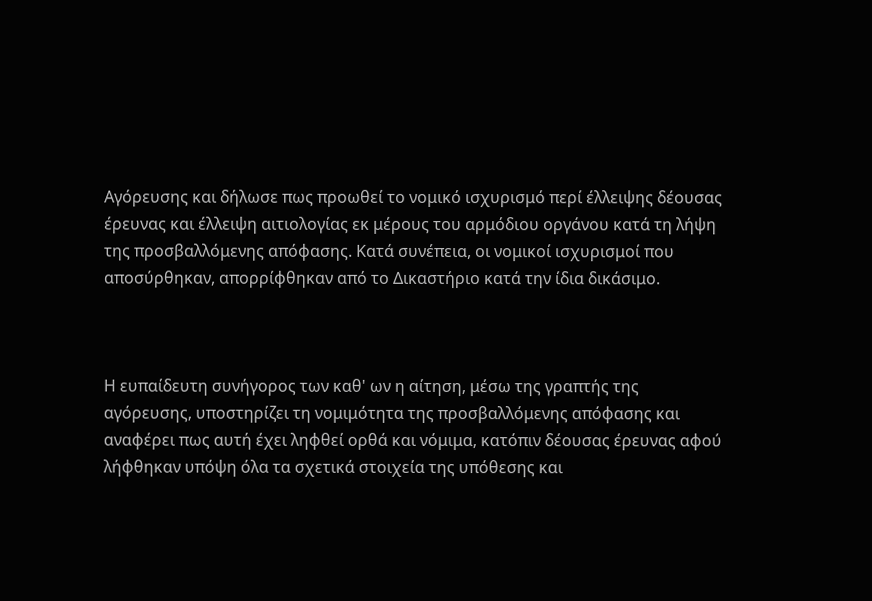Αγόρευσης και δήλωσε πως προωθεί το νομικό ισχυρισμό περί έλλειψης δέουσας έρευνας και έλλειψη αιτιολογίας εκ μέρους του αρμόδιου οργάνου κατά τη λήψη της προσβαλλόμενης απόφασης. Κατά συνέπεια, οι νομικοί ισχυρισμοί που αποσύρθηκαν, απορρίφθηκαν από το Δικαστήριο κατά την ίδια δικάσιμο.



Η ευπαίδευτη συνήγορος των καθ' ων η αίτηση, μέσω της γραπτής της αγόρευσης, υποστηρίζει τη νομιμότητα της προσβαλλόμενης απόφασης και αναφέρει πως αυτή έχει ληφθεί ορθά και νόμιμα, κατόπιν δέουσας έρευνας αφού λήφθηκαν υπόψη όλα τα σχετικά στοιχεία της υπόθεσης και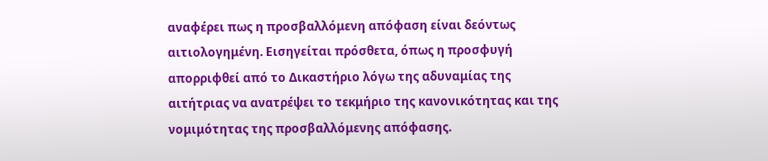αναφέρει πως η προσβαλλόμενη απόφαση είναι δεόντως αιτιολογημένη. Εισηγείται πρόσθετα, όπως η προσφυγή απορριφθεί από το Δικαστήριο λόγω της αδυναμίας της αιτήτριας να ανατρέψει το τεκμήριο της κανονικότητας και της νομιμότητας της προσβαλλόμενης απόφασης.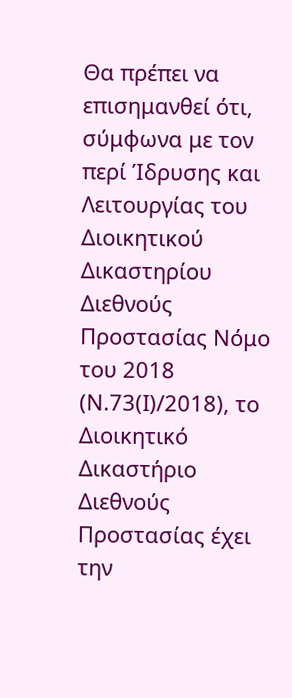Θα πρέπει να επισημανθεί ότι, σύμφωνα με τον περί Ίδρυσης και Λειτουργίας του Διοικητικού Δικαστηρίου Διεθνούς Προστασίας Νόμο του 2018 (Ν.73(Ι)/2018), το Διοικητικό Δικαστήριο Διεθνούς Προστασίας έχει την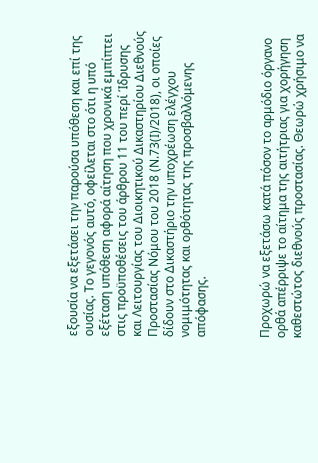εξουσία να εξετάσει την παρούσα υπόθεση και επί της ουσίας. Το γεγονός αυτό, οφείλεται στο ότι η υπό εξέταση υπόθεση αφορά αίτηση που χρονικά εμπίπτει στις προϋποθέσεις του άρθρου 11 του περί Ίδρυσης και Λειτουργίας του Διοικητικού Δικαστηρίου Διεθνούς Προστασίας Νόμου του 2018 (Ν.73(Ι)/2018), οι οποίες δίδουν στο Δικαστήριο την υποχρέωση ελέγχου νομιμότητας και ορθότητας της προσβαλλόμενης απόφασης.



Προχωρώ να εξετάσω κατά πόσον το αρμόδιο όργανο ορθά απέρριψε το αίτημα της αιτήτριας για χορήγηση καθεστώτος διεθνούς προστασίας. Θεωρώ χρήσιμο να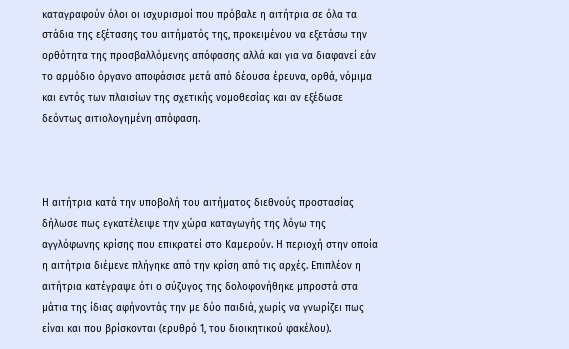καταγραφούν όλοι οι ισχυρισμοί που πρόβαλε η αιτήτρια σε όλα τα στάδια της εξέτασης του αιτήματός της, προκειμένου να εξετάσω την ορθότητα της προσβαλλόμενης απόφασης αλλά και για να διαφανεί εάν το αρμόδιο όργανο αποφάσισε μετά από δέουσα έρευνα, ορθά, νόμιμα και εντός των πλαισίων της σχετικής νομοθεσίας και αν εξέδωσε δεόντως αιτιολογημένη απόφαση.



Η αιτήτρια κατά την υποβολή του αιτήματος διεθνούς προστασίας δήλωσε πως εγκατέλειψε την χώρα καταγωγής της λόγω της αγγλόφωνης κρίσης που επικρατεί στο Καμερούν. Η περιοχή στην οποία η αιτήτρια διέμενε πλήγηκε από την κρίση από τις αρχές. Επιπλέον η αιτήτρια κατέγραψε ότι ο σύζυγος της δολοφονήθηκε μπροστά στα μάτια της ίδιας αφήνοντάς την με δύο παιδιά, χωρίς να γνωρίζει πως είναι και που βρίσκονται (ερυθρό 1, του διοικητικού φακέλου).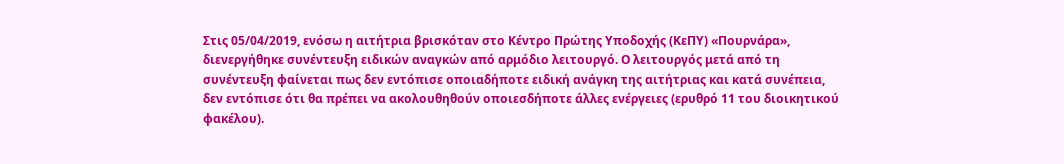Στις 05/04/2019, ενόσω η αιτήτρια βρισκόταν στο Κέντρο Πρώτης Υποδοχής (ΚεΠΥ) «Πουρνάρα», διενεργήθηκε συνέντευξη ειδικών αναγκών από αρμόδιο λειτουργό. Ο λειτουργός μετά από τη συνέντευξη φαίνεται πως δεν εντόπισε οποιαδήποτε ειδική ανάγκη της αιτήτριας και κατά συνέπεια, δεν εντόπισε ότι θα πρέπει να ακολουθηθούν οποιεσδήποτε άλλες ενέργειες (ερυθρό 11 του διοικητικού φακέλου).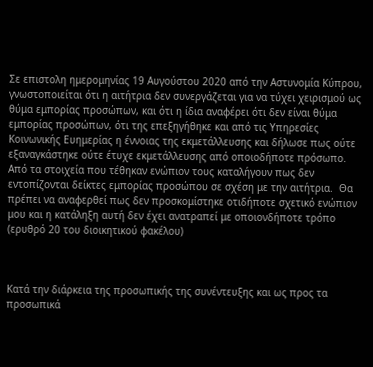Σε επιστολη ημερομηνίας 19 Αυγούστου 2020 από την Αστυνομία Κύπρου, γνωστοποιείται ότι η αιτήτρια δεν συνεργάζεται για να τύχει χειρισμού ως θύμα εμπορίας προσώπων, και ότι η ίδια αναφέρει ότι δεν είναι θύμα εμπορίας προσώπων, ότι της επεξηγήθηκε και από τις Υπηρεσίες Κοινωνικής Ευημερίας η έννοιας της εκμετάλλευσης και δήλωσε πως ούτε εξαναγκάστηκε ούτε έτυχε εκμετάλλευσης από οποιοδήποτε πρόσωπο.  Από τα στοιχεία που τέθηκαν ενώπιον τους καταλήγουν πως δεν εντοπίζονται δείκτες εμπορίας προσώπου σε σχέση με την αιτήτρια.  Θα πρέπει να αναφερθεί πως δεν προσκομίστηκε οτιδήποτε σχετικό ενώπιον μου και η κατάληξη αυτή δεν έχει ανατραπεί με οποιονδήποτε τρόπο (ερυθρό 20 του διοικητικού φακέλου)



Κατά την διάρκεια της προσωπικής της συνέντευξης και ως προς τα προσωπικά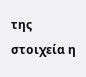της στοιχεία η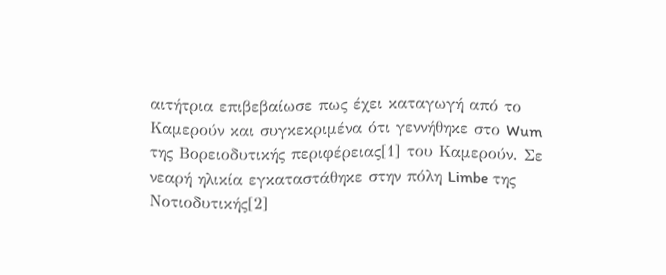αιτήτρια επιβεβαίωσε πως έχει καταγωγή από το Καμερούν και συγκεκριμένα ότι γεννήθηκε στο Wum της Βορειοδυτικής περιφέρειας[1] του Καμερούν. Σε νεαρή ηλικία εγκαταστάθηκε στην πόλη Limbe της Νοτιοδυτικής[2]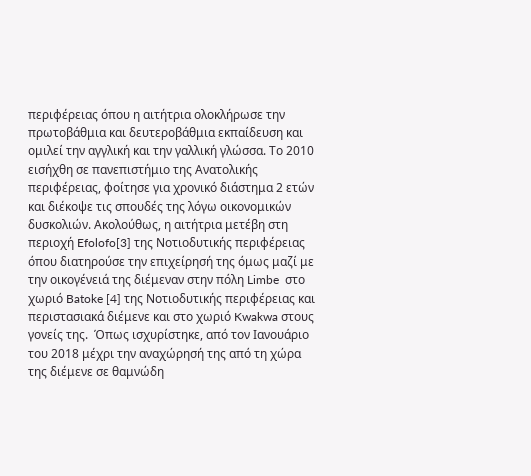περιφέρειας όπου η αιτήτρια ολοκλήρωσε την πρωτοβάθμια και δευτεροβάθμια εκπαίδευση και ομιλεί την αγγλική και την γαλλική γλώσσα. Το 2010 εισήχθη σε πανεπιστήμιο της Ανατολικής περιφέρειας, φοίτησε για χρονικό διάστημα 2 ετών και διέκοψε τις σπουδές της λόγω οικονομικών δυσκολιών. Ακολούθως, η αιτήτρια μετέβη στη περιοχή Efolofo[3] της Νοτιοδυτικής περιφέρειας όπου διατηρούσε την επιχείρησή της όμως μαζί με την οικογένειά της διέμεναν στην πόλη Limbe  στο χωριό Batoke [4] της Νοτιοδυτικής περιφέρειας και περιστασιακά διέμενε και στο χωριό Kwakwa στους γονείς της.  Όπως ισχυρίστηκε, από τον Ιανουάριο του 2018 μέχρι την αναχώρησή της από τη χώρα της διέμενε σε θαμνώδη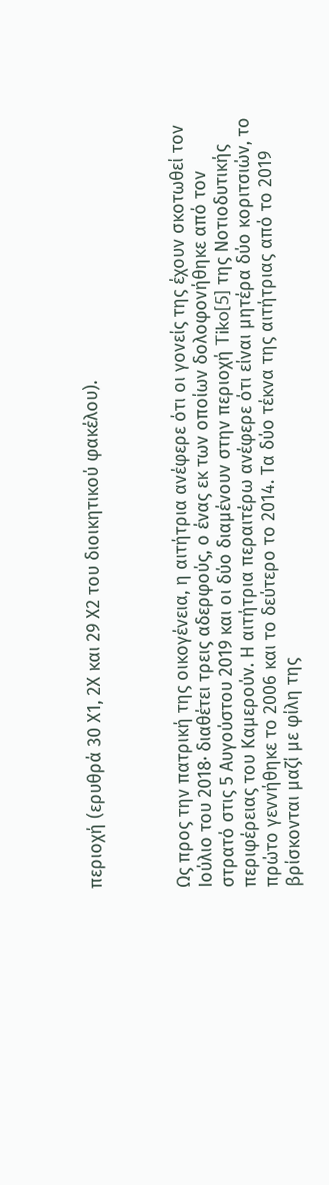περιοχή (ερυθρά 30 Χ1, 2Χ και 29 Χ2 του διοικητικού φακέλου).



Ως προς την πατρική της οικογένεια, η αιτήτρια ανέφερε ότι οι γονείς της έχουν σκοτωθεί τον Ιούλιο του 2018∙ διαθέτει τρεις αδερφούς, ο ένας εκ των οποίων δολοφονήθηκε από τον στρατό στις 5 Αυγούστου 2019 και οι δύο διαμένουν στην περιοχή Tiko[5] της Νοτιοδυτικής περιφέρειας του Καμερούν. Η αιτήτρια περαιτέρω ανέφερε ότι είναι μητέρα δύο κοριτσιών, το πρώτο γεννήθηκε το 2006 και το δεύτερο το 2014. Τα δύο τέκνα της αιτήτριας από το 2019 βρίσκονται μαζί με φίλη της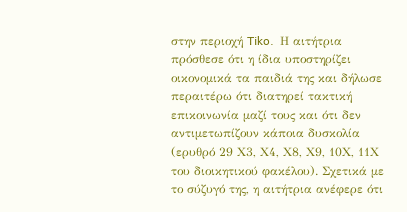στην περιοχή Tiko.  Η αιτήτρια πρόσθεσε ότι η ίδια υποστηρίζει οικονομικά τα παιδιά της και δήλωσε περαιτέρω ότι διατηρεί τακτική επικοινωνία μαζί τους και ότι δεν αντιμετωπίζουν κάποια δυσκολία (ερυθρό 29 Χ3, Χ4, Χ8, Χ9, 10Χ, 11Χ του διοικητικού φακέλου). Σχετικά με το σύζυγό της, η αιτήτρια ανέφερε ότι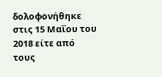δολοφονήθηκε στις 15 Μαΐου του 2018 είτε από τους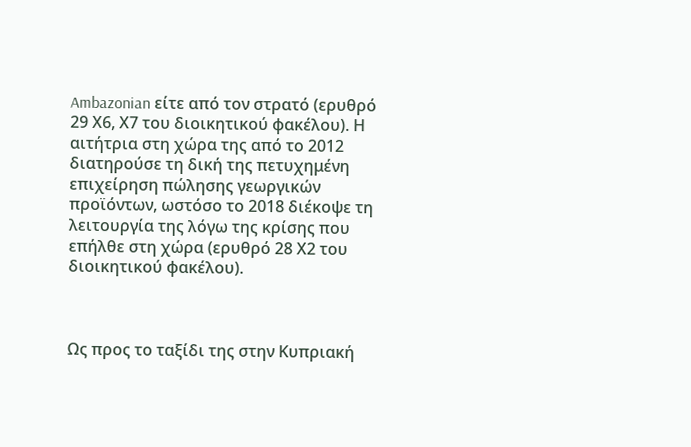Ambazonian είτε από τον στρατό (ερυθρό 29 Χ6, Χ7 του διοικητικού φακέλου). Η αιτήτρια στη χώρα της από το 2012 διατηρούσε τη δική της πετυχημένη επιχείρηση πώλησης γεωργικών προϊόντων, ωστόσο το 2018 διέκοψε τη λειτουργία της λόγω της κρίσης που επήλθε στη χώρα (ερυθρό 28 Χ2 του διοικητικού φακέλου).



Ως προς το ταξίδι της στην Κυπριακή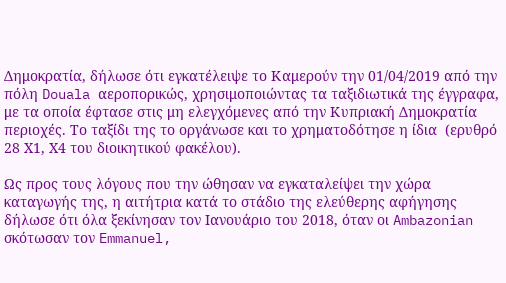Δημοκρατία, δήλωσε ότι εγκατέλειψε το Καμερούν την 01/04/2019 από την πόλη Douala αεροπορικώς, χρησιμοποιώντας τα ταξιδιωτικά της έγγραφα, με τα οποία έφτασε στις μη ελεγχόμενες από την Κυπριακή Δημοκρατία περιοχές. Το ταξίδι της το οργάνωσε και το χρηματοδότησε η ίδια  (ερυθρό 28 Χ1, Χ4 του διοικητικού φακέλου).

Ως προς τους λόγους που την ώθησαν να εγκαταλείψει την χώρα καταγωγής της, η αιτήτρια κατά το στάδιο της ελεύθερης αφήγησης δήλωσε ότι όλα ξεκίνησαν τον Ιανουάριο του 2018, όταν οι Ambazonian σκότωσαν τον Emmanuel,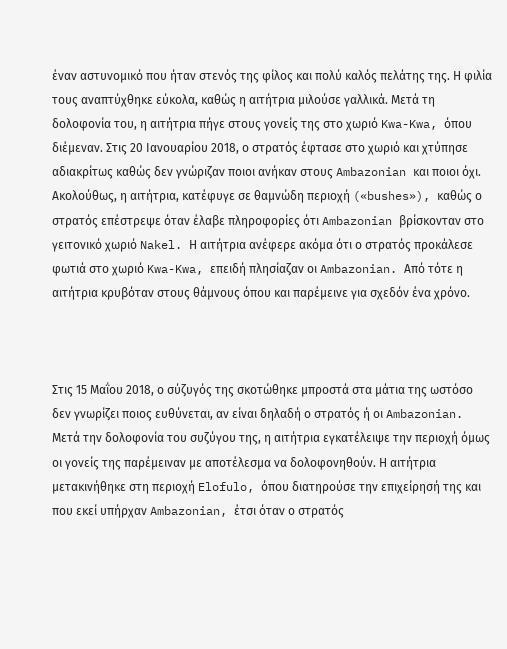έναν αστυνομικό που ήταν στενός της φίλος και πολύ καλός πελάτης της. Η φιλία τους αναπτύχθηκε εύκολα, καθώς η αιτήτρια μιλούσε γαλλικά. Μετά τη δολοφονία του, η αιτήτρια πήγε στους γονείς της στο χωριό Kwa-Kwa, όπου διέμεναν. Στις 20 Ιανουαρίου 2018, ο στρατός έφτασε στο χωριό και χτύπησε αδιακρίτως καθώς δεν γνώριζαν ποιοι ανήκαν στους Ambazonian και ποιοι όχι. Ακολούθως, η αιτήτρια, κατέφυγε σε θαμνώδη περιοχή («bushes»), καθώς ο στρατός επέστρεψε όταν έλαβε πληροφορίες ότι Ambazonian βρίσκονταν στο γειτονικό χωριό Nakel. Η αιτήτρια ανέφερε ακόμα ότι ο στρατός προκάλεσε φωτιά στο χωριό Kwa-Kwa, επειδή πλησίαζαν οι Ambazonian. Από τότε η αιτήτρια κρυβόταν στους θάμνους όπου και παρέμεινε για σχεδόν ένα χρόνο.



Στις 15 Μαΐου 2018, ο σύζυγός της σκοτώθηκε μπροστά στα μάτια της ωστόσο δεν γνωρίζει ποιος ευθύνεται, αν είναι δηλαδή ο στρατός ή οι Ambazonian. Μετά την δολοφονία του συζύγου της, η αιτήτρια εγκατέλειψε την περιοχή όμως οι γονείς της παρέμειναν με αποτέλεσμα να δολοφονηθούν. Η αιτήτρια μετακινήθηκε στη περιοχή Elofulo, όπου διατηρούσε την επιχείρησή της και που εκεί υπήρχαν Ambazonian, έτσι όταν ο στρατός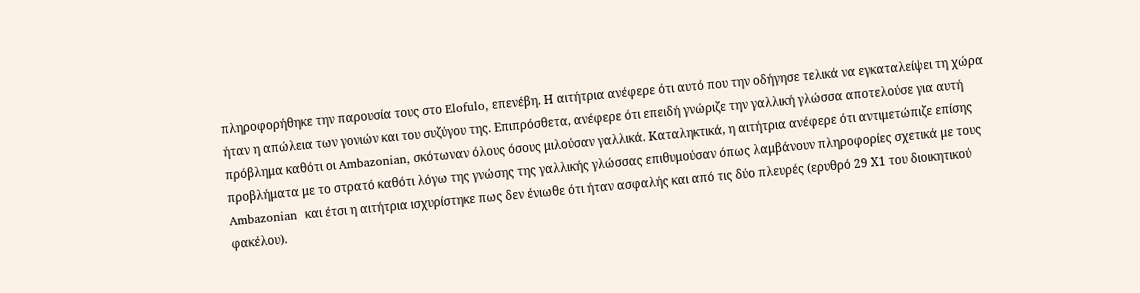πληροφορήθηκε την παρουσία τους στο Elofulo, επενέβη. Η αιτήτρια ανέφερε ότι αυτό που την οδήγησε τελικά να εγκαταλείψει τη χώρα ήταν η απώλεια των γονιών και του συζύγου της. Επιπρόσθετα, ανέφερε ότι επειδή γνώριζε την γαλλική γλώσσα αποτελούσε για αυτή πρόβλημα καθότι οι Ambazonian, σκότωναν όλους όσους μιλούσαν γαλλικά. Καταληκτικά, η αιτήτρια ανέφερε ότι αντιμετώπιζε επίσης προβλήματα με το στρατό καθότι λόγω της γνώσης της γαλλικής γλώσσας επιθυμούσαν όπως λαμβάνουν πληροφορίες σχετικά με τους Ambazonian  και έτσι η αιτήτρια ισχυρίστηκε πως δεν ένιωθε ότι ήταν ασφαλής και από τις δύο πλευρές (ερυθρό 29 Χ1 του διοικητικού φακέλου).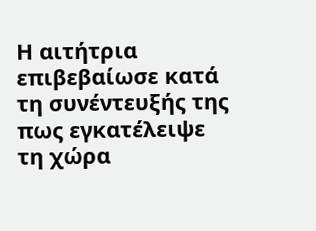Η αιτήτρια επιβεβαίωσε κατά τη συνέντευξής της πως εγκατέλειψε τη χώρα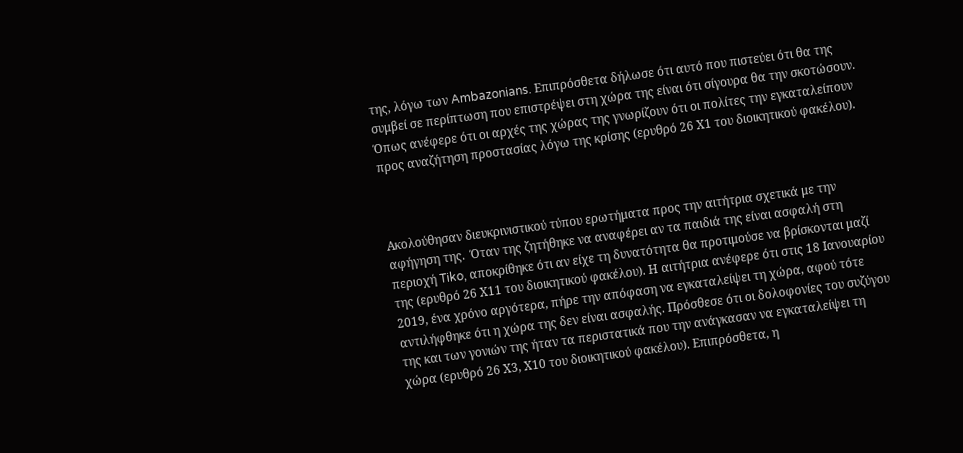της, λόγω των Ambazonians. Επιπρόσθετα δήλωσε ότι αυτό που πιστεύει ότι θα της συμβεί σε περίπτωση που επιστρέψει στη χώρα της είναι ότι σίγουρα θα την σκοτώσουν.  Όπως ανέφερε ότι οι αρχές της χώρας της γνωρίζουν ότι οι πολίτες την εγκαταλείπουν προς αναζήτηση προστασίας λόγω της κρίσης (ερυθρό 26 Χ1 του διοικητικού φακέλου).



Ακολούθησαν διευκρινιστικού τύπου ερωτήματα προς την αιτήτρια σχετικά με την αφήγηση της.  Όταν της ζητήθηκε να αναφέρει αν τα παιδιά της είναι ασφαλή στη περιοχή Tiko, αποκρίθηκε ότι αν είχε τη δυνατότητα θα προτιμούσε να βρίσκονται μαζί της (ερυθρό 26 Χ11 του διοικητικού φακέλου). Η αιτήτρια ανέφερε ότι στις 18 Ιανουαρίου 2019, ένα χρόνο αργότερα, πήρε την απόφαση να εγκαταλείψει τη χώρα, αφού τότε αντιλήφθηκε ότι η χώρα της δεν είναι ασφαλής. Πρόσθεσε ότι οι δολοφονίες του συζύγου της και των γονιών της ήταν τα περιστατικά που την ανάγκασαν να εγκαταλείψει τη χώρα (ερυθρό 26 Χ3, Χ10 του διοικητικού φακέλου). Επιπρόσθετα, η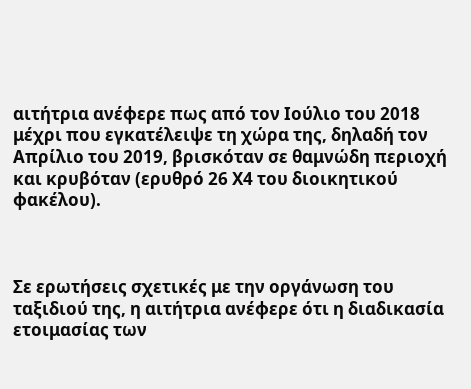αιτήτρια ανέφερε πως από τον Ιούλιο του 2018 μέχρι που εγκατέλειψε τη χώρα της, δηλαδή τον Απρίλιο του 2019, βρισκόταν σε θαμνώδη περιοχή και κρυβόταν (ερυθρό 26 Χ4 του διοικητικού φακέλου).



Σε ερωτήσεις σχετικές με την οργάνωση του ταξιδιού της, η αιτήτρια ανέφερε ότι η διαδικασία ετοιμασίας των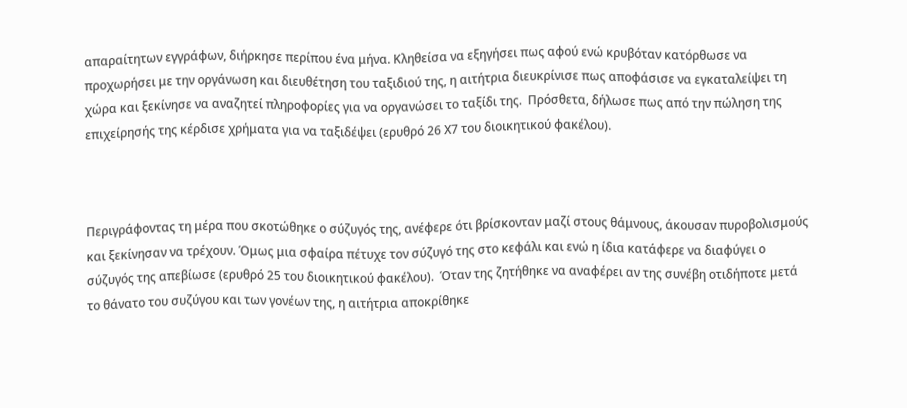απαραίτητων εγγράφων, διήρκησε περίπου ένα μήνα. Κληθείσα να εξηγήσει πως αφού ενώ κρυβόταν κατόρθωσε να προχωρήσει με την οργάνωση και διευθέτηση του ταξιδιού της, η αιτήτρια διευκρίνισε πως αποφάσισε να εγκαταλείψει τη χώρα και ξεκίνησε να αναζητεί πληροφορίες για να οργανώσει το ταξίδι της.  Πρόσθετα, δήλωσε πως από την πώληση της επιχείρησής της κέρδισε χρήματα για να ταξιδέψει (ερυθρό 26 Χ7 του διοικητικού φακέλου).



Περιγράφοντας τη μέρα που σκοτώθηκε ο σύζυγός της, ανέφερε ότι βρίσκονταν μαζί στους θάμνους, άκουσαν πυροβολισμούς και ξεκίνησαν να τρέχουν. Όμως μια σφαίρα πέτυχε τον σύζυγό της στο κεφάλι και ενώ η ίδια κατάφερε να διαφύγει ο σύζυγός της απεβίωσε (ερυθρό 25 του διοικητικού φακέλου).  Όταν της ζητήθηκε να αναφέρει αν της συνέβη οτιδήποτε μετά το θάνατο του συζύγου και των γονέων της, η αιτήτρια αποκρίθηκε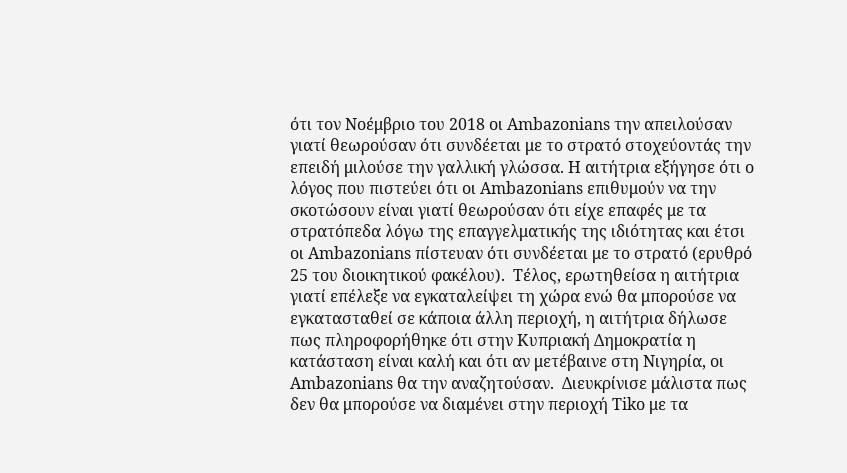ότι τον Νοέμβριο του 2018 οι Ambazonians την απειλούσαν γιατί θεωρούσαν ότι συνδέεται με το στρατό στοχεύοντάς την επειδή μιλούσε την γαλλική γλώσσα. Η αιτήτρια εξήγησε ότι ο λόγος που πιστεύει ότι οι Ambazonians επιθυμούν να την σκοτώσουν είναι γιατί θεωρούσαν ότι είχε επαφές με τα στρατόπεδα λόγω της επαγγελματικής της ιδιότητας και έτσι οι Ambazonians πίστευαν ότι συνδέεται με το στρατό (ερυθρό 25 του διοικητικού φακέλου).  Τέλος, ερωτηθείσα η αιτήτρια γιατί επέλεξε να εγκαταλείψει τη χώρα ενώ θα μπορούσε να εγκατασταθεί σε κάποια άλλη περιοχή, η αιτήτρια δήλωσε πως πληροφορήθηκε ότι στην Κυπριακή Δημοκρατία η κατάσταση είναι καλή και ότι αν μετέβαινε στη Νιγηρία, οι Ambazonians θα την αναζητούσαν.  Διευκρίνισε μάλιστα πως δεν θα μπορούσε να διαμένει στην περιοχή Tiko με τα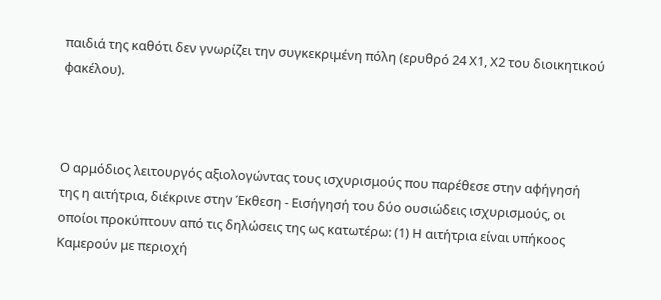παιδιά της καθότι δεν γνωρίζει την συγκεκριμένη πόλη (ερυθρό 24 Χ1, Χ2 του διοικητικού φακέλου).



Ο αρμόδιος λειτουργός αξιολογώντας τους ισχυρισμούς που παρέθεσε στην αφήγησή της η αιτήτρια, διέκρινε στην Έκθεση - Εισήγησή του δύο ουσιώδεις ισχυρισμούς, οι οποίοι προκύπτουν από τις δηλώσεις της ως κατωτέρω: (1) Η αιτήτρια είναι υπήκοος Καμερούν με περιοχή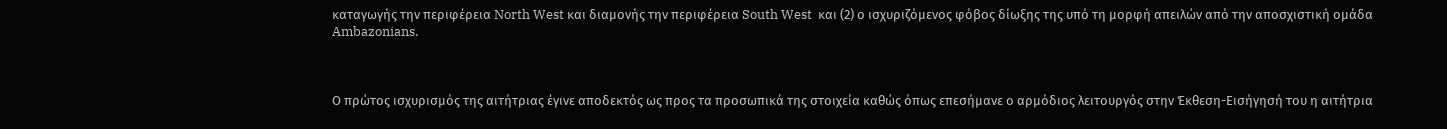καταγωγής την περιφέρεια North West και διαμονής την περιφέρεια South West  και (2) ο ισχυριζόμενος φόβος δίωξης της υπό τη μορφή απειλών από την αποσχιστική ομάδα Ambazonians.



Ο πρώτος ισχυρισμός της αιτήτριας έγινε αποδεκτός ως προς τα προσωπικά της στοιχεία καθώς όπως επεσήμανε ο αρμόδιος λειτουργός στην Έκθεση-Εισήγησή του η αιτήτρια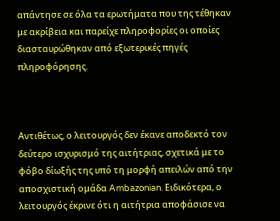απάντησε σε όλα τα ερωτήματα που της τέθηκαν με ακρίβεια και παρείχε πληροφορίες οι οποίες  διασταυρώθηκαν από εξωτερικές πηγές πληροφόρησης.



Αντιθέτως, ο λειτουργός δεν έκανε αποδεκτό τον δεύτερο ισχυρισμό της αιτήτριας, σχετικά με το φόβο δίωξής της υπό τη μορφή απειλών από την αποσχιστική ομάδα Ambazonian. Ειδικότερα, ο λειτουργός έκρινε ότι η αιτήτρια αποφάσισε να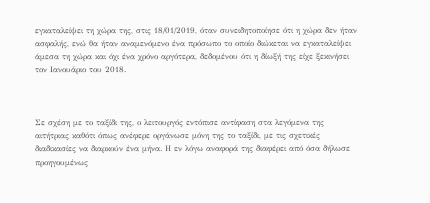εγκαταλείψει τη χώρα της, στις 18/01/2019, όταν συνειδητοποίησε ότι η χώρα δεν ήταν ασφαλής, ενώ θα ήταν αναμενόμενο ένα πρόσωπο το οποίο διώκεται να εγκαταλείψει άμεσα τη χώρα και όχι ένα χρόνο αργότερα, δεδομένου ότι η δίωξή της είχε ξεκινήσει τον Ιανουάριο του 2018.



Σε σχέση με το ταξίδι της, ο λειτουργός εντόπισε αντίφαση στα λεγόμενα της αιτήτριας καθότι όπως ανέφερε οργάνωσε μόνη της το ταξίδι, με τις σχετικές διαδικασίες να διαρκούν ένα μήνα. Η εν λόγω αναφορά της διαφέρει από όσα δήλωσε προηγουμένως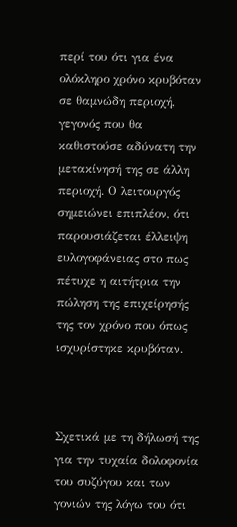περί του ότι για ένα ολόκληρο χρόνο κρυβόταν σε θαμνώδη περιοχή, γεγονός που θα καθιστούσε αδύνατη την μετακίνησή της σε άλλη περιοχή. Ο λειτουργός σημειώνει επιπλέον, ότι παρουσιάζεται έλλειψη ευλογοφάνειας στο πως πέτυχε η αιτήτρια την πώληση της επιχείρησής της τον χρόνο που όπως ισχυρίστηκε κρυβόταν.



Σχετικά με τη δήλωσή της για την τυχαία δολοφονία του συζύγου και των γονιών της λόγω του ότι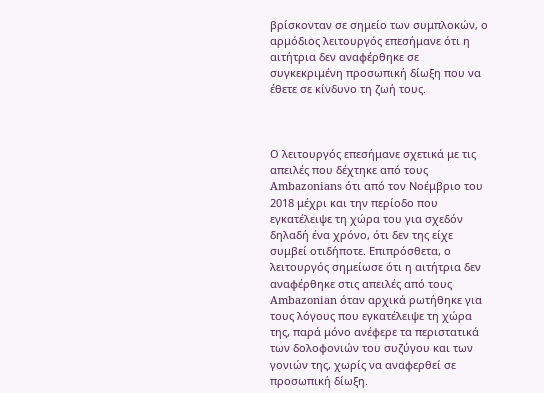βρίσκονταν σε σημείο των συμπλοκών, ο αρμόδιος λειτουργός επεσήμανε ότι η αιτήτρια δεν αναφέρθηκε σε συγκεκριμένη προσωπική δίωξη που να έθετε σε κίνδυνο τη ζωή τους.



Ο λειτουργός επεσήμανε σχετικά με τις απειλές που δέχτηκε από τους Ambazonians ότι από τον Νοέμβριο του 2018 μέχρι και την περίοδο που εγκατέλειψε τη χώρα του για σχεδόν δηλαδή ένα χρόνο, ότι δεν της είχε συμβεί οτιδήποτε. Επιπρόσθετα, ο λειτουργός σημείωσε ότι η αιτήτρια δεν αναφέρθηκε στις απειλές από τους Ambazonian όταν αρχικά ρωτήθηκε για τους λόγους που εγκατέλειψε τη χώρα της, παρά μόνο ανέφερε τα περιστατικά των δολοφονιών του συζύγου και των γονιών της, χωρίς να αναφερθεί σε προσωπική δίωξη.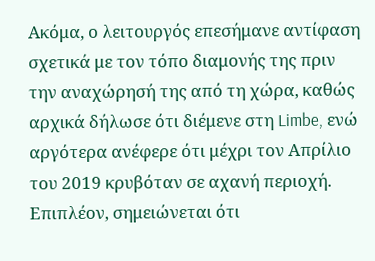Ακόμα, ο λειτουργός επεσήμανε αντίφαση σχετικά με τον τόπο διαμονής της πριν την αναχώρησή της από τη χώρα, καθώς αρχικά δήλωσε ότι διέμενε στη Limbe, ενώ αργότερα ανέφερε ότι μέχρι τον Απρίλιο του 2019 κρυβόταν σε αχανή περιοχή. Επιπλέον, σημειώνεται ότι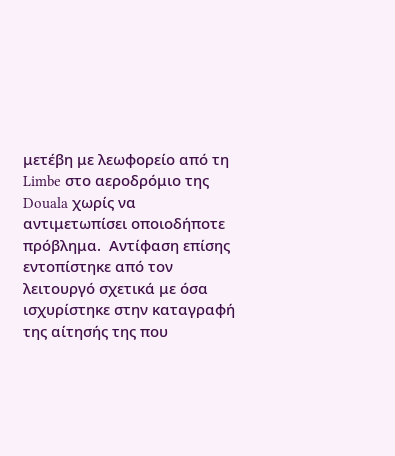μετέβη με λεωφορείο από τη Limbe στο αεροδρόμιο της Douala χωρίς να αντιμετωπίσει οποιοδήποτε πρόβλημα.  Αντίφαση επίσης εντοπίστηκε από τον λειτουργό σχετικά με όσα ισχυρίστηκε στην καταγραφή της αίτησής της που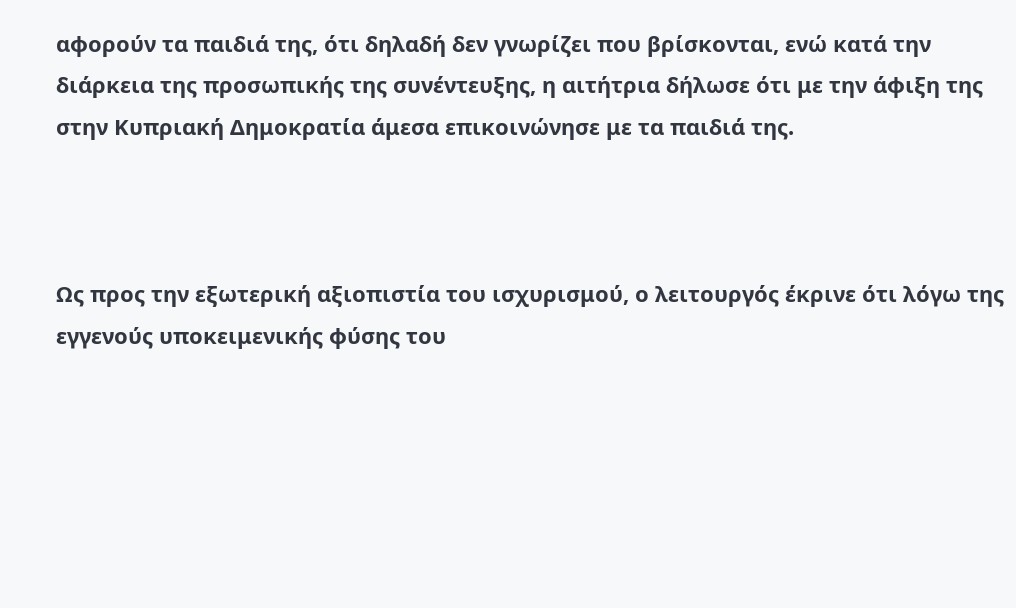αφορούν τα παιδιά της, ότι δηλαδή δεν γνωρίζει που βρίσκονται, ενώ κατά την διάρκεια της προσωπικής της συνέντευξης, η αιτήτρια δήλωσε ότι με την άφιξη της στην Κυπριακή Δημοκρατία άμεσα επικοινώνησε με τα παιδιά της.



Ως προς την εξωτερική αξιοπιστία του ισχυρισμού, ο λειτουργός έκρινε ότι λόγω της εγγενούς υποκειμενικής φύσης του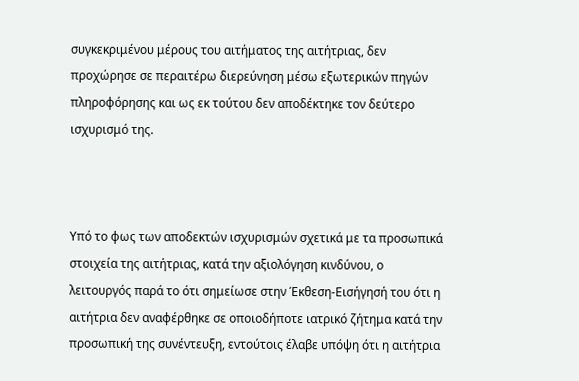συγκεκριμένου μέρους του αιτήματος της αιτήτριας, δεν προχώρησε σε περαιτέρω διερεύνηση μέσω εξωτερικών πηγών πληροφόρησης και ως εκ τούτου δεν αποδέκτηκε τον δεύτερο ισχυρισμό της.



Υπό το φως των αποδεκτών ισχυρισμών σχετικά με τα προσωπικά στοιχεία της αιτήτριας, κατά την αξιολόγηση κινδύνου, ο λειτουργός παρά το ότι σημείωσε στην Έκθεση-Εισήγησή του ότι η αιτήτρια δεν αναφέρθηκε σε οποιοδήποτε ιατρικό ζήτημα κατά την προσωπική της συνέντευξη, εντούτοις έλαβε υπόψη ότι η αιτήτρια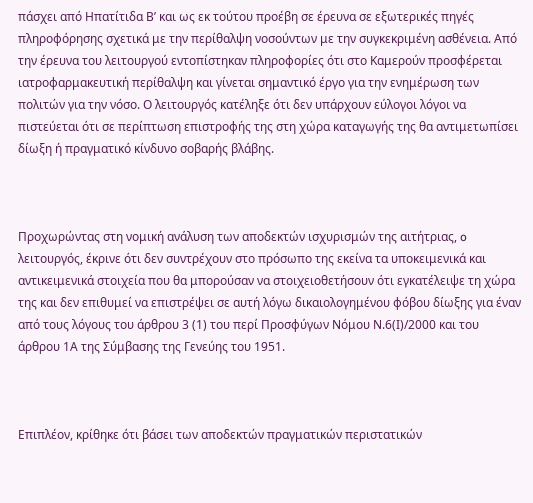πάσχει από Ηπατίτιδα Β’ και ως εκ τούτου προέβη σε έρευνα σε εξωτερικές πηγές πληροφόρησης σχετικά με την περίθαλψη νοσούντων με την συγκεκριμένη ασθένεια. Από την έρευνα του λειτουργού εντοπίστηκαν πληροφορίες ότι στο Καμερούν προσφέρεται ιατροφαρμακευτική περίθαλψη και γίνεται σημαντικό έργο για την ενημέρωση των πολιτών για την νόσο. Ο λειτουργός κατέληξε ότι δεν υπάρχουν εύλογοι λόγοι να πιστεύεται ότι σε περίπτωση επιστροφής της στη χώρα καταγωγής της θα αντιμετωπίσει δίωξη ή πραγματικό κίνδυνο σοβαρής βλάβης.



Προχωρώντας στη νομική ανάλυση των αποδεκτών ισχυρισμών της αιτήτριας, o λειτουργός, έκρινε ότι δεν συντρέχουν στο πρόσωπο της εκείνα τα υποκειμενικά και αντικειμενικά στοιχεία που θα μπορούσαν να στοιχειοθετήσουν ότι εγκατέλειψε τη χώρα της και δεν επιθυμεί να επιστρέψει σε αυτή λόγω δικαιολογημένου φόβου δίωξης για έναν από τους λόγους του άρθρου 3 (1) του περί Προσφύγων Νόμου Ν.6(Ι)/2000 και του άρθρου 1Α της Σύμβασης της Γενεύης του 1951.



Επιπλέον, κρίθηκε ότι βάσει των αποδεκτών πραγματικών περιστατικών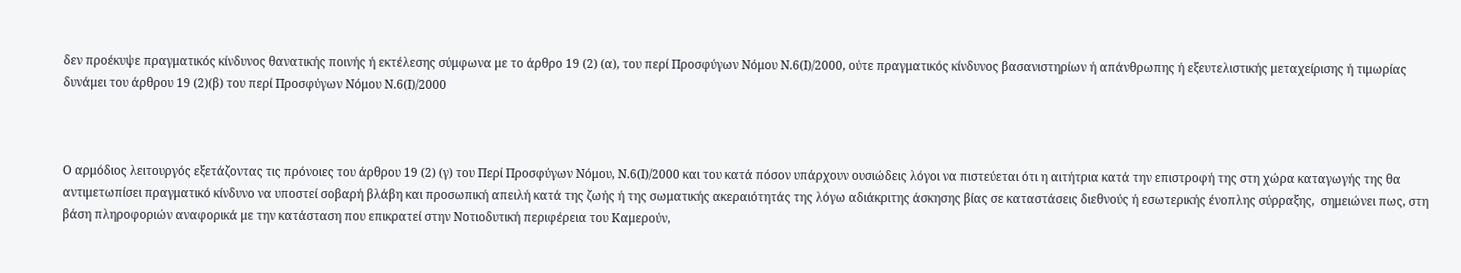δεν προέκυψε πραγματικός κίνδυνος θανατικής ποινής ή εκτέλεσης σύμφωνα με το άρθρο 19 (2) (α), του περί Προσφύγων Νόμου Ν.6(Ι)/2000, ούτε πραγματικός κίνδυνος βασανιστηρίων ή απάνθρωπης ή εξευτελιστικής μεταχείρισης ή τιμωρίας δυνάμει του άρθρου 19 (2)(β) του περί Προσφύγων Νόμου Ν.6(Ι)/2000



Ο αρμόδιος λειτουργός εξετάζοντας τις πρόνοιες του άρθρου 19 (2) (γ) του Περί Προσφύγων Νόμου, Ν.6(Ι)/2000 και του κατά πόσον υπάρχουν ουσιώδεις λόγοι να πιστεύεται ότι η αιτήτρια κατά την επιστροφή της στη χώρα καταγωγής της θα αντιμετωπίσει πραγματικό κίνδυνο να υποστεί σοβαρή βλάβη και προσωπική απειλή κατά της ζωής ή της σωματικής ακεραιότητάς της λόγω αδιάκριτης άσκησης βίας σε καταστάσεις διεθνούς ή εσωτερικής ένοπλης σύρραξης,  σημειώνει πως, στη βάση πληροφοριών αναφορικά με την κατάσταση που επικρατεί στην Νοτιοδυτική περιφέρεια του Καμερούν,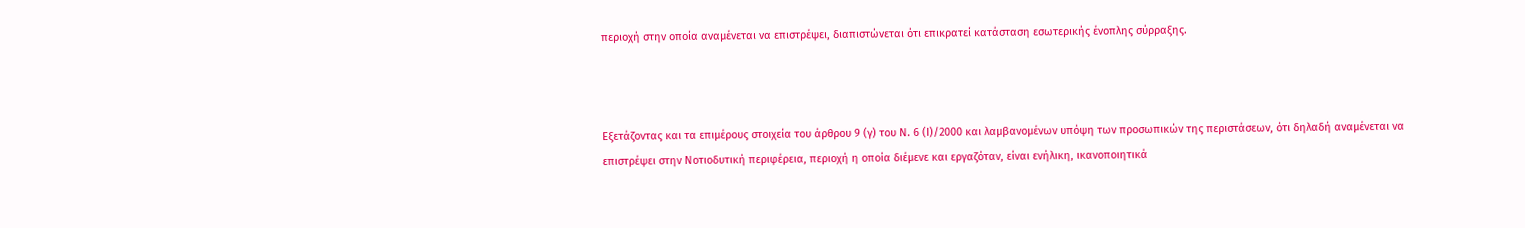περιοχή στην οποία αναμένεται να επιστρέψει, διαπιστώνεται ότι επικρατεί κατάσταση εσωτερικής ένοπλης σύρραξης.



Εξετάζοντας και τα επιμέρους στοιχεία του άρθρου 9 (γ) του Ν. 6 (Ι)/2000 και λαμβανομένων υπόψη των προσωπικών της περιστάσεων, ότι δηλαδή αναμένεται να επιστρέψει στην Νοτιοδυτική περιφέρεια, περιοχή η οποία διέμενε και εργαζόταν, είναι ενήλικη, ικανοποιητικά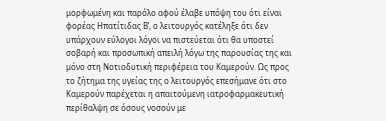μορφωμένη και παρόλο αφού έλαβε υπόψη του ότι είναι φορέας Ηπατίτιδας Β’, ο λειτουργός κατέληξε ότι δεν  υπάρχουν εύλογοι λόγοι να πιστεύεται ότι θα υποστεί σοβαρή και προσωπική απειλή λόγω της παρουσίας της και μόνο στη Νοτιοδυτική περιφέρεια του Καμερούν. Ως προς το ζήτημα της υγείας της ο λειτουργός επεσήμανε ότι στο Καμερούν παρέχεται η απαιτούμενη ιατροφαρμακευτική περίθαλψη σε όσους νοσούν με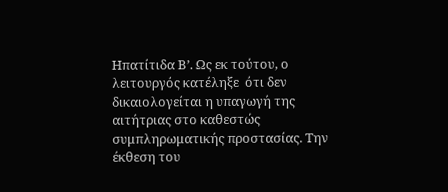Ηπατίτιδα Β’. Ως εκ τούτου, ο λειτουργός κατέληξε  ότι δεν δικαιολογείται η υπαγωγή της αιτήτριας στο καθεστώς συμπληρωματικής προστασίας. Την έκθεση του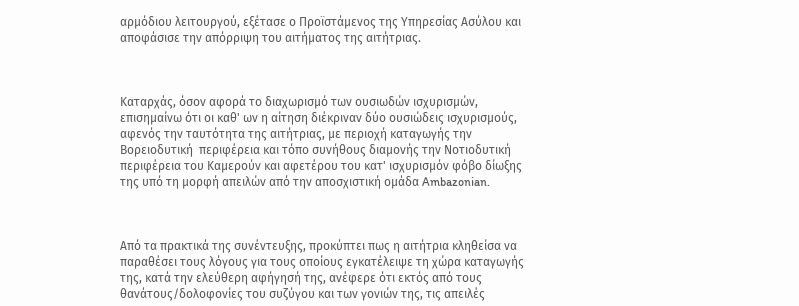αρμόδιου λειτουργού, εξέτασε ο Προϊστάμενος της Υπηρεσίας Ασύλου και αποφάσισε την απόρριψη του αιτήματος της αιτήτριας.



Καταρχάς, όσον αφορά το διαχωρισμό των ουσιωδών ισχυρισμών, επισημαίνω ότι οι καθ' ων η αίτηση διέκριναν δύο ουσιώδεις ισχυρισμούς, αφενός την ταυτότητα της αιτήτριας, με περιοχή καταγωγής την Βορειοδυτική  περιφέρεια και τόπο συνήθους διαμονής την Νοτιοδυτική περιφέρεια του Καμερούν και αφετέρου του κατ' ισχυρισμόν φόβο δίωξης της υπό τη μορφή απειλών από την αποσχιστική ομάδα Ambazonian.



Από τα πρακτικά της συνέντευξης, προκύπτει πως η αιτήτρια κληθείσα να παραθέσει τους λόγους για τους οποίους εγκατέλειψε τη χώρα καταγωγής της, κατά την ελεύθερη αφήγησή της, ανέφερε ότι εκτός από τους θανάτους/δολοφονίες του συζύγου και των γονιών της, τις απειλές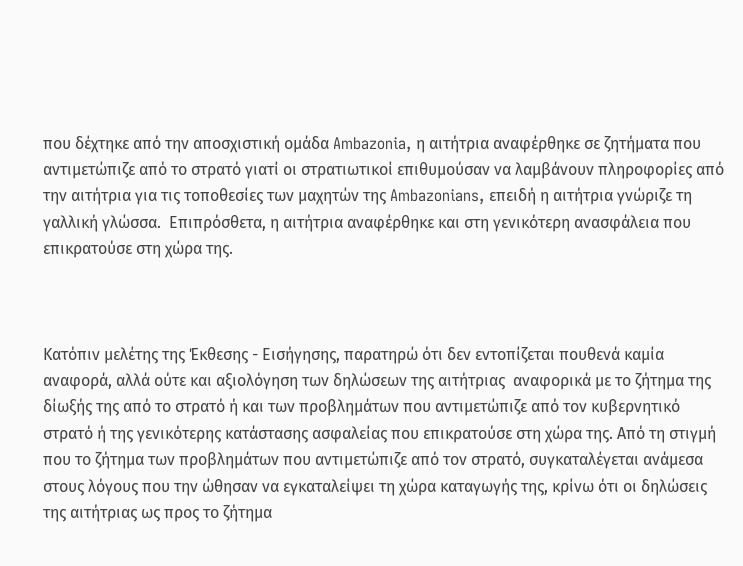που δέχτηκε από την αποσχιστική ομάδα Ambazonia, η αιτήτρια αναφέρθηκε σε ζητήματα που αντιμετώπιζε από το στρατό γιατί οι στρατιωτικοί επιθυμούσαν να λαμβάνουν πληροφορίες από την αιτήτρια για τις τοποθεσίες των μαχητών της Ambazonians, επειδή η αιτήτρια γνώριζε τη γαλλική γλώσσα.  Επιπρόσθετα, η αιτήτρια αναφέρθηκε και στη γενικότερη ανασφάλεια που επικρατούσε στη χώρα της.



Κατόπιν μελέτης της Έκθεσης - Εισήγησης, παρατηρώ ότι δεν εντοπίζεται πουθενά καμία αναφορά, αλλά ούτε και αξιολόγηση των δηλώσεων της αιτήτριας  αναφορικά με το ζήτημα της δίωξής της από το στρατό ή και των προβλημάτων που αντιμετώπιζε από τον κυβερνητικό στρατό ή της γενικότερης κατάστασης ασφαλείας που επικρατούσε στη χώρα της. Από τη στιγμή που το ζήτημα των προβλημάτων που αντιμετώπιζε από τον στρατό, συγκαταλέγεται ανάμεσα στους λόγους που την ώθησαν να εγκαταλείψει τη χώρα καταγωγής της, κρίνω ότι οι δηλώσεις της αιτήτριας ως προς το ζήτημα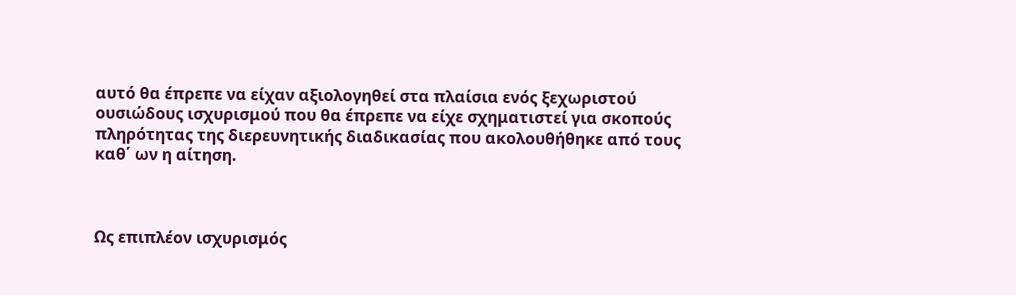αυτό θα έπρεπε να είχαν αξιολογηθεί στα πλαίσια ενός ξεχωριστού ουσιώδους ισχυρισμού που θα έπρεπε να είχε σχηματιστεί για σκοπούς πληρότητας της διερευνητικής διαδικασίας που ακολουθήθηκε από τους καθ΄ ων η αίτηση.



Ως επιπλέον ισχυρισμός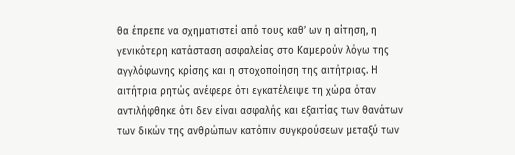θα έπρεπε να σχηματιστεί από τους καθ’ ων η αίτηση, η γενικότερη κατάσταση ασφαλείας στο Καμερούν λόγω της αγγλόφωνης κρίσης και η στοχοποίηση της αιτήτριας. Η αιτήτρια ρητώς ανέφερε ότι εγκατέλειψε τη χώρα όταν αντιλήφθηκε ότι δεν είναι ασφαλής και εξαιτίας των θανάτων των δικών της ανθρώπων κατόπιν συγκρούσεων μεταξύ των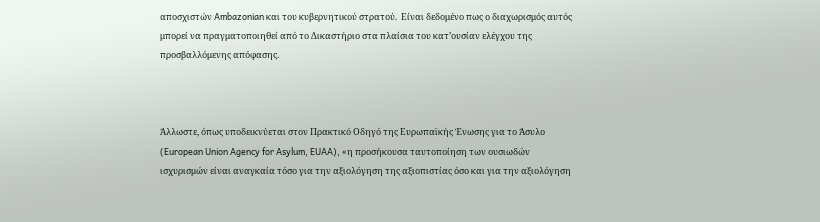αποσχιστών Ambazonian και του κυβερνητικού στρατού.  Είναι δεδομένο πως ο διαχωρισμός αυτός μπορεί να πραγματοποιηθεί από το Δικαστήριο στα πλαίσια του κατ’ουσίαν ελέγχου της προσβαλλόμενης απόφασης.



Άλλωστε, όπως υποδεικνύεται στον Πρακτικό Οδηγό της Ευρωπαϊκής Ένωσης για το Άσυλο (European Union Agency for Asylum, EUAA), «η προσήκουσα ταυτοποίηση των ουσιωδών ισχυρισμών είναι αναγκαία τόσο για την αξιολόγηση της αξιοπιστίας όσο και για την αξιολόγηση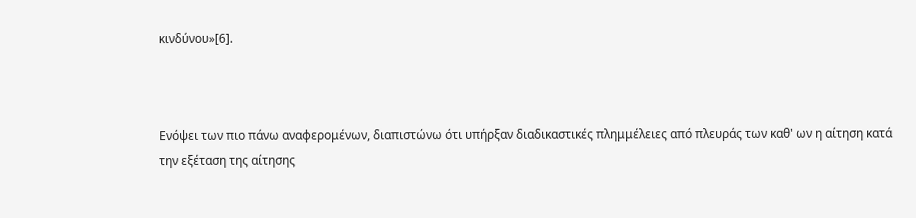κινδύνου»[6].



Ενόψει των πιο πάνω αναφερομένων, διαπιστώνω ότι υπήρξαν διαδικαστικές πλημμέλειες από πλευράς των καθ' ων η αίτηση κατά την εξέταση της αίτησης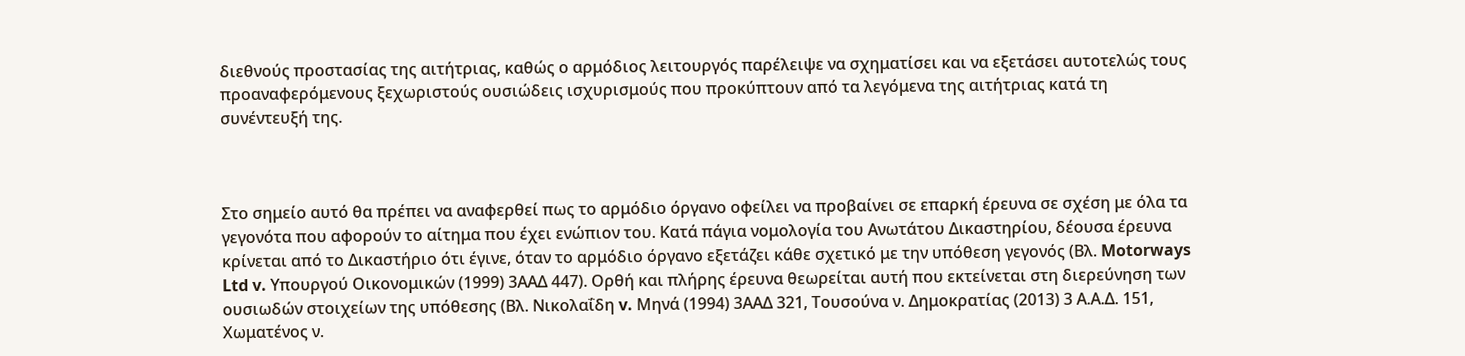διεθνούς προστασίας της αιτήτριας, καθώς ο αρμόδιος λειτουργός παρέλειψε να σχηματίσει και να εξετάσει αυτοτελώς τους προαναφερόμενους ξεχωριστούς ουσιώδεις ισχυρισμούς που προκύπτουν από τα λεγόμενα της αιτήτριας κατά τη συνέντευξή της.



Στο σημείο αυτό θα πρέπει να αναφερθεί πως το αρμόδιο όργανο οφείλει να προβαίνει σε επαρκή έρευνα σε σχέση με όλα τα γεγονότα που αφορούν το αίτημα που έχει ενώπιον του. Κατά πάγια νομολογία του Ανωτάτου Δικαστηρίου, δέουσα έρευνα κρίνεται από το Δικαστήριο ότι έγινε, όταν το αρμόδιο όργανο εξετάζει κάθε σχετικό με την υπόθεση γεγονός (Βλ. Motorways Ltd v. Υπουργού Οικονομικών (1999) 3ΑΑΔ 447). Ορθή και πλήρης έρευνα θεωρείται αυτή που εκτείνεται στη διερεύνηση των ουσιωδών στοιχείων της υπόθεσης (Βλ. Νικολαΐδη v. Μηνά (1994) 3ΑΑΔ 321, Τουσούνα ν. Δημοκρατίας (2013) 3 Α.Α.Δ. 151, Χωματένος ν.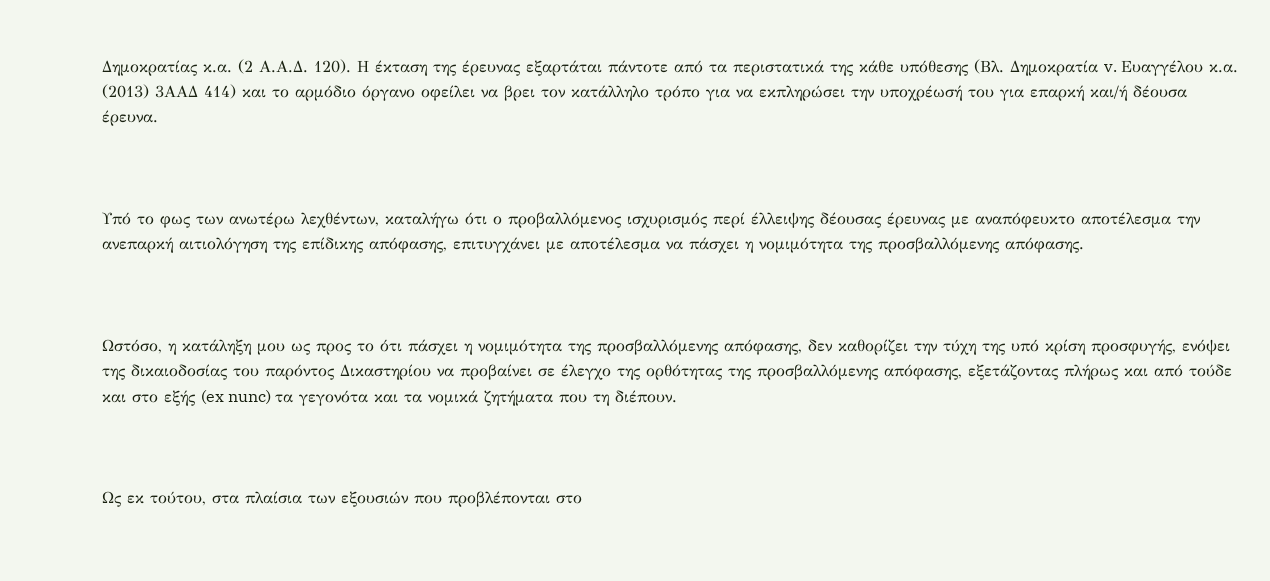Δημοκρατίας κ.α. (2 Α.Α.Δ. 120). Η έκταση της έρευνας εξαρτάται πάντοτε από τα περιστατικά της κάθε υπόθεσης (Βλ. Δημοκρατία v. Ευαγγέλου κ.α. (2013) 3ΑΑΔ 414) και το αρμόδιο όργανο οφείλει να βρει τον κατάλληλο τρόπο για να εκπληρώσει την υποχρέωσή του για επαρκή και/ή δέουσα έρευνα.



Υπό το φως των ανωτέρω λεχθέντων, καταλήγω ότι ο προβαλλόμενος ισχυρισμός περί έλλειψης δέουσας έρευνας με αναπόφευκτο αποτέλεσμα την ανεπαρκή αιτιολόγηση της επίδικης απόφασης, επιτυγχάνει με αποτέλεσμα να πάσχει η νομιμότητα της προσβαλλόμενης απόφασης.



Ωστόσο, η κατάληξη μου ως προς το ότι πάσχει η νομιμότητα της προσβαλλόμενης απόφασης, δεν καθορίζει την τύχη της υπό κρίση προσφυγής, ενόψει της δικαιοδοσίας του παρόντος Δικαστηρίου να προβαίνει σε έλεγχο της ορθότητας της προσβαλλόμενης απόφασης, εξετάζοντας πλήρως και από τούδε και στο εξής (ex nunc) τα γεγονότα και τα νομικά ζητήματα που τη διέπουν.



Ως εκ τούτου, στα πλαίσια των εξουσιών που προβλέπονται στο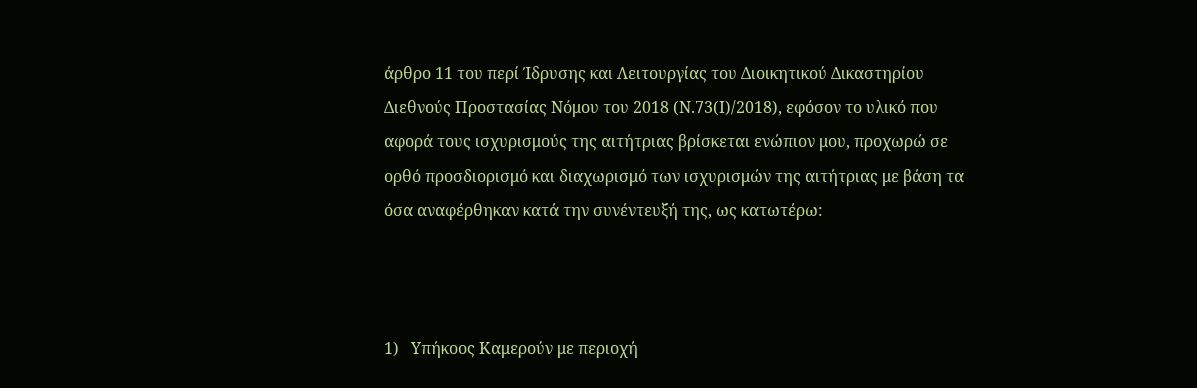άρθρο 11 του περί Ίδρυσης και Λειτουργίας του Διοικητικού Δικαστηρίου Διεθνούς Προστασίας Νόμου του 2018 (Ν.73(Ι)/2018), εφόσον το υλικό που αφορά τους ισχυρισμούς της αιτήτριας βρίσκεται ενώπιον μου, προχωρώ σε ορθό προσδιορισμό και διαχωρισμό των ισχυρισμών της αιτήτριας με βάση τα όσα αναφέρθηκαν κατά την συνέντευξή της, ως κατωτέρω:



1)   Υπήκοος Καμερούν με περιοχή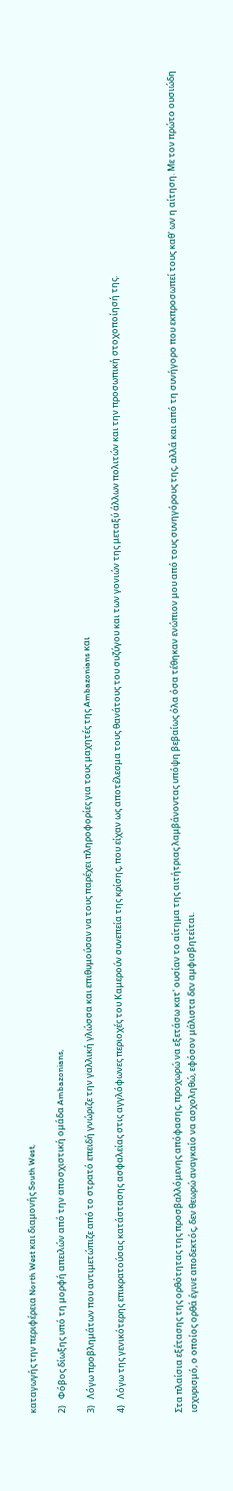καταγωγής την περιφέρεια North West και διαμονής South West,

2)   Φόβος δίωξης υπό τη μορφή απειλών από την αποσχιστική ομάδα Ambazonians,

3)   Λόγω προβλημάτων που αντιμετώπιζε από το στρατό επειδή γνώριζε την γαλλική γλώσσα και επιθυμούσαν να τους παρέχει πληροφορίες για τους μαχητές της Ambazonians και

4)   Λόγω της γενικότερης επικρατούσας κατάστασης ασφαλείας στις αγγλόφωνες περιοχές του Καμερούν συνεπεία της κρίσης, που είχαν ως αποτέλεσμα τους θανάτους του συζύγου και των γονιών της μεταξύ άλλων πολιτών και την προσωπική στοχοποίησή της.



Στα πλαίσια εξέτασης της ορθότητας της προσβαλλόμενης απόφασης, προχωρώ να εξετάσω κατ' ουσίαν το αίτημα της αιτήτριας λαμβάνοντας υπόψη βεβαίως όλα όσα τέθηκαν ενώπιον μου από τους συνηγόρους της, αλλά και από τη συνήγορο που εκπροσωπεί τους καθ' ων η αίτηση. Με τον πρώτο ουσιώδη ισχυρισμό, ο οποίος ορθά έγινε αποδεκτός, δεν θεωρώ αναγκαίο να ασχοληθώ, εφόσον μάλιστα δεν αμφισβητείται.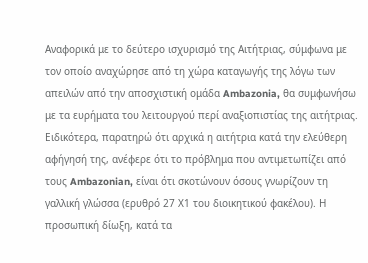Αναφορικά με το δεύτερο ισχυρισμό της Αιτήτριας, σύμφωνα με τον οποίο αναχώρησε από τη χώρα καταγωγής της λόγω των απειλών από την αποσχιστική ομάδα Ambazonia, θα συμφωνήσω με τα ευρήματα του λειτουργού περί αναξιοπιστίας της αιτήτριας. Ειδικότερα, παρατηρώ ότι αρχικά η αιτήτρια κατά την ελεύθερη αφήγησή της, ανέφερε ότι το πρόβλημα που αντιμετωπίζει από τους Ambazonian, είναι ότι σκοτώνουν όσους γνωρίζουν τη γαλλική γλώσσα (ερυθρό 27 Χ1 του διοικητικού φακέλου). Η προσωπική δίωξη, κατά τα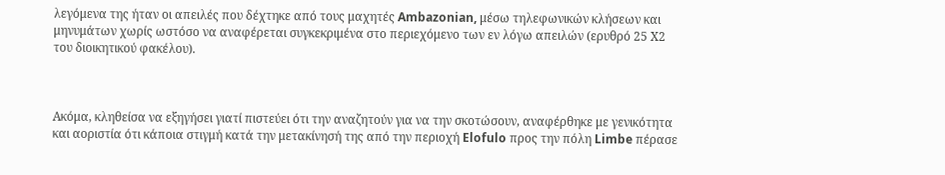λεγόμενα της ήταν οι απειλές που δέχτηκε από τους μαχητές Ambazonian, μέσω τηλεφωνικών κλήσεων και μηνυμάτων χωρίς ωστόσο να αναφέρεται συγκεκριμένα στο περιεχόμενο των εν λόγω απειλών (ερυθρό 25 Χ2 του διοικητικού φακέλου).



Ακόμα, κληθείσα να εξηγήσει γιατί πιστεύει ότι την αναζητούν για να την σκοτώσουν, αναφέρθηκε με γενικότητα και αοριστία ότι κάποια στιγμή κατά την μετακίνησή της από την περιοχή Elofulo προς την πόλη Limbe πέρασε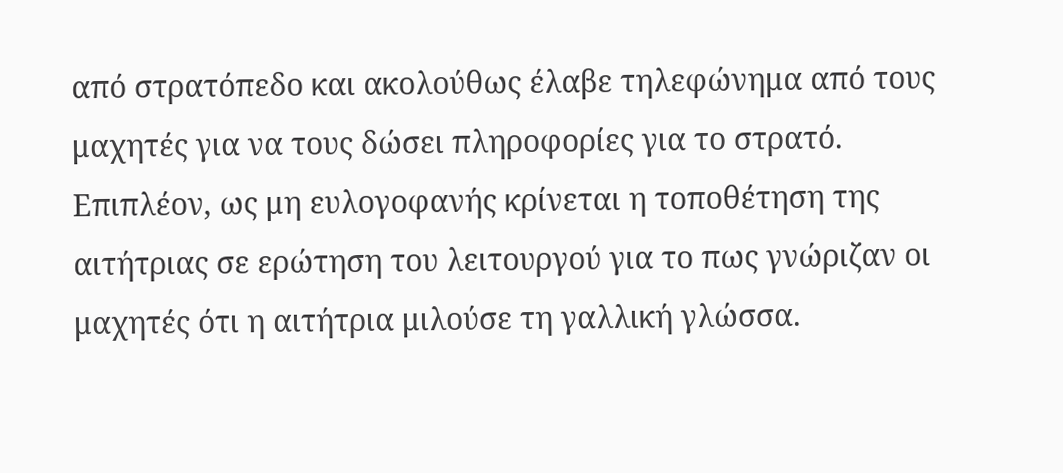από στρατόπεδο και ακολούθως έλαβε τηλεφώνημα από τους μαχητές για να τους δώσει πληροφορίες για το στρατό. Επιπλέον, ως μη ευλογοφανής κρίνεται η τοποθέτηση της αιτήτριας σε ερώτηση του λειτουργού για το πως γνώριζαν οι μαχητές ότι η αιτήτρια μιλούσε τη γαλλική γλώσσα.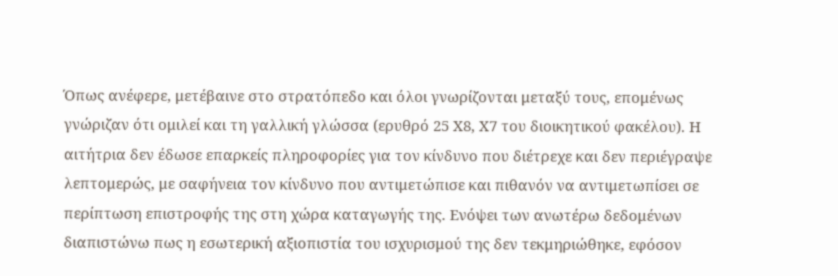Όπως ανέφερε, μετέβαινε στο στρατόπεδο και όλοι γνωρίζονται μεταξύ τους, επομένως γνώριζαν ότι ομιλεί και τη γαλλική γλώσσα (ερυθρό 25 Χ8, Χ7 του διοικητικού φακέλου). Η αιτήτρια δεν έδωσε επαρκείς πληροφορίες για τον κίνδυνο που διέτρεχε και δεν περιέγραψε λεπτομερώς, με σαφήνεια τον κίνδυνο που αντιμετώπισε και πιθανόν να αντιμετωπίσει σε περίπτωση επιστροφής της στη χώρα καταγωγής της. Ενόψει των ανωτέρω δεδομένων διαπιστώνω πως η εσωτερική αξιοπιστία του ισχυρισμού της δεν τεκμηριώθηκε, εφόσον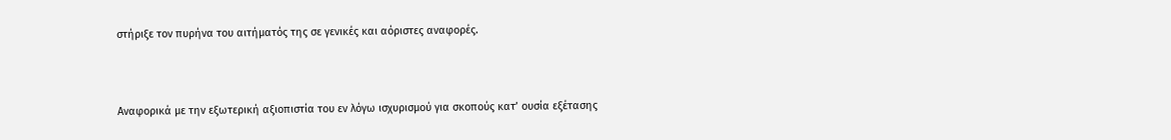στήριξε τον πυρήνα του αιτήματός της σε γενικές και αόριστες αναφορές.



Αναφορικά με την εξωτερική αξιοπιστία του εν λόγω ισχυρισμού για σκοπούς κατ’ ουσία εξέτασης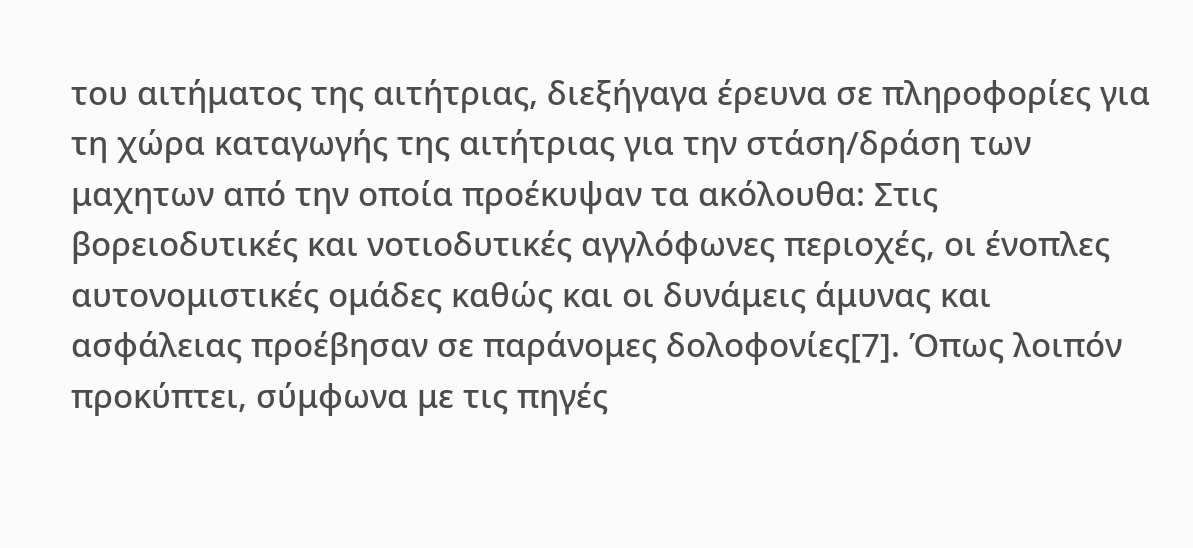του αιτήματος της αιτήτριας, διεξήγαγα έρευνα σε πληροφορίες για τη χώρα καταγωγής της αιτήτριας για την στάση/δράση των μαχητων από την οποία προέκυψαν τα ακόλουθα: Στις βορειοδυτικές και νοτιοδυτικές αγγλόφωνες περιοχές, οι ένοπλες αυτονομιστικές ομάδες καθώς και οι δυνάμεις άμυνας και ασφάλειας προέβησαν σε παράνομες δολοφονίες[7]. Όπως λοιπόν προκύπτει, σύμφωνα με τις πηγές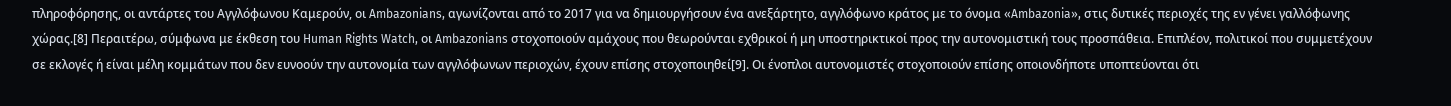πληροφόρησης, οι αντάρτες του Αγγλόφωνου Καμερούν, οι Ambazonians, αγωνίζονται από το 2017 για να δημιουργήσουν ένα ανεξάρτητο, αγγλόφωνο κράτος με το όνομα «Ambazonia», στις δυτικές περιοχές της εν γένει γαλλόφωνης χώρας.[8] Περαιτέρω, σύμφωνα με έκθεση του Human Rights Watch, οι Ambazonians στοχοποιούν αμάχους που θεωρούνται εχθρικοί ή μη υποστηρικτικοί προς την αυτονομιστική τους προσπάθεια. Επιπλέον, πολιτικοί που συμμετέχουν σε εκλογές ή είναι μέλη κομμάτων που δεν ευνοούν την αυτονομία των αγγλόφωνων περιοχών, έχουν επίσης στοχοποιηθεί[9]. Οι ένοπλοι αυτονομιστές στοχοποιούν επίσης οποιονδήποτε υποπτεύονται ότι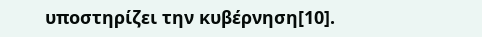υποστηρίζει την κυβέρνηση[10].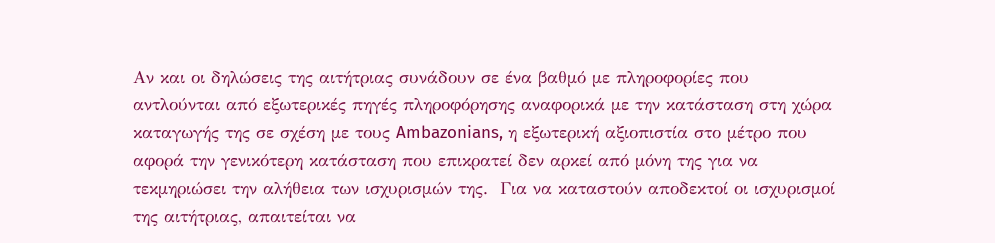Αν και οι δηλώσεις της αιτήτριας συνάδουν σε ένα βαθμό με πληροφορίες που αντλούνται από εξωτερικές πηγές πληροφόρησης αναφορικά με την κατάσταση στη χώρα καταγωγής της σε σχέση με τους Ambazonians, η εξωτερική αξιοπιστία στο μέτρο που αφορά την γενικότερη κατάσταση που επικρατεί δεν αρκεί από μόνη της για να τεκμηριώσει την αλήθεια των ισχυρισμών της.  Για να καταστούν αποδεκτοί οι ισχυρισμοί της αιτήτριας, απαιτείται να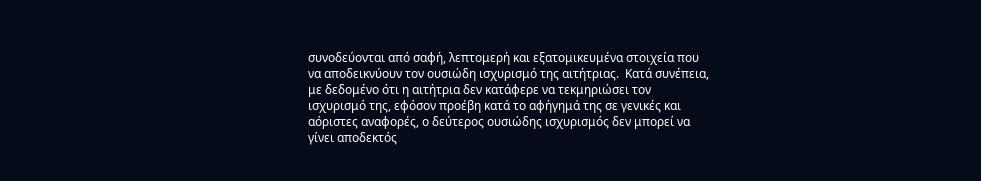συνοδεύονται από σαφή, λεπτομερή και εξατομικευμένα στοιχεία που να αποδεικνύουν τον ουσιώδη ισχυρισμό της αιτήτριας.  Κατά συνέπεια, με δεδομένο ότι η αιτήτρια δεν κατάφερε να τεκμηριώσει τον ισχυρισμό της, εφόσον προέβη κατά το αφήγημά της σε γενικές και αόριστες αναφορές, ο δεύτερος ουσιώδης ισχυρισμός δεν μπορεί να γίνει αποδεκτός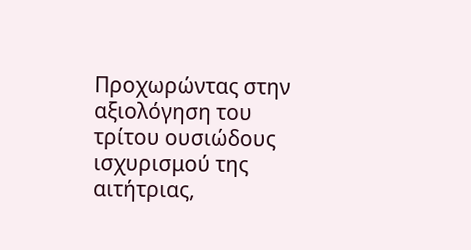Προχωρώντας στην αξιολόγηση του τρίτου ουσιώδους ισχυρισμού της αιτήτριας,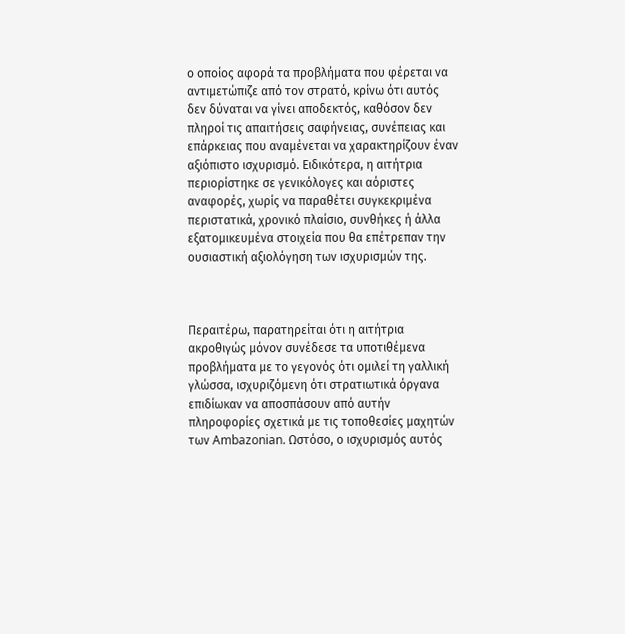ο οποίος αφορά τα προβλήματα που φέρεται να αντιμετώπιζε από τον στρατό, κρίνω ότι αυτός δεν δύναται να γίνει αποδεκτός, καθόσον δεν πληροί τις απαιτήσεις σαφήνειας, συνέπειας και επάρκειας που αναμένεται να χαρακτηρίζουν έναν αξιόπιστο ισχυρισμό. Ειδικότερα, η αιτήτρια περιορίστηκε σε γενικόλογες και αόριστες αναφορές, χωρίς να παραθέτει συγκεκριμένα περιστατικά, χρονικό πλαίσιο, συνθήκες ή άλλα εξατομικευμένα στοιχεία που θα επέτρεπαν την ουσιαστική αξιολόγηση των ισχυρισμών της.



Περαιτέρω, παρατηρείται ότι η αιτήτρια ακροθιγώς μόνον συνέδεσε τα υποτιθέμενα προβλήματα με το γεγονός ότι ομιλεί τη γαλλική γλώσσα, ισχυριζόμενη ότι στρατιωτικά όργανα επιδίωκαν να αποσπάσουν από αυτήν πληροφορίες σχετικά με τις τοποθεσίες μαχητών των Ambazonian. Ωστόσο, ο ισχυρισμός αυτός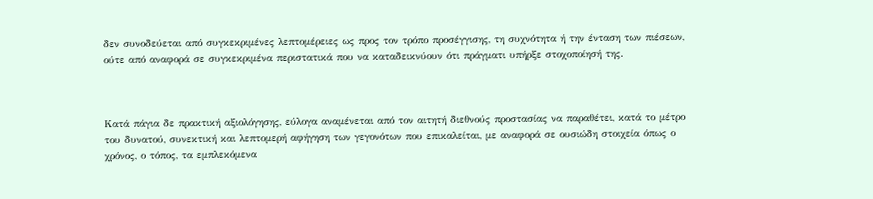δεν συνοδεύεται από συγκεκριμένες λεπτομέρειες ως προς τον τρόπο προσέγγισης, τη συχνότητα ή την ένταση των πιέσεων, ούτε από αναφορά σε συγκεκριμένα περιστατικά που να καταδεικνύουν ότι πράγματι υπήρξε στοχοποίησή της.



Κατά πάγια δε πρακτική αξιολόγησης, εύλογα αναμένεται από τον αιτητή διεθνούς προστασίας να παραθέτει, κατά το μέτρο του δυνατού, συνεκτική και λεπτομερή αφήγηση των γεγονότων που επικαλείται, με αναφορά σε ουσιώδη στοιχεία όπως ο χρόνος, ο τόπος, τα εμπλεκόμενα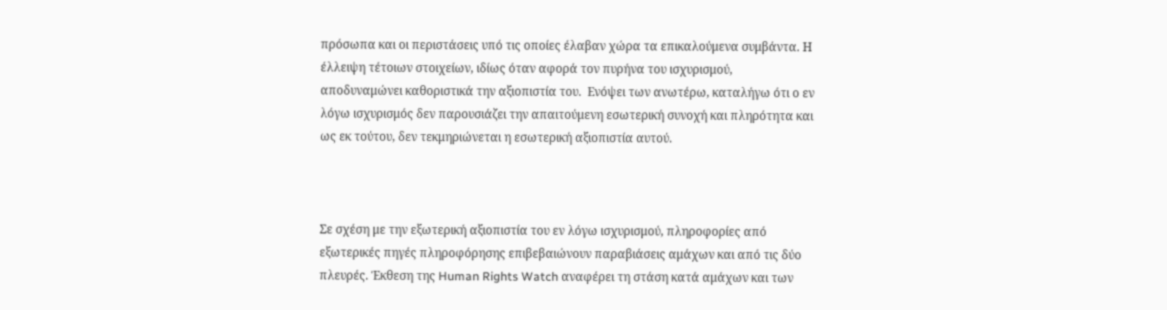πρόσωπα και οι περιστάσεις υπό τις οποίες έλαβαν χώρα τα επικαλούμενα συμβάντα. Η έλλειψη τέτοιων στοιχείων, ιδίως όταν αφορά τον πυρήνα του ισχυρισμού, αποδυναμώνει καθοριστικά την αξιοπιστία του.  Ενόψει των ανωτέρω, καταλήγω ότι ο εν λόγω ισχυρισμός δεν παρουσιάζει την απαιτούμενη εσωτερική συνοχή και πληρότητα και ως εκ τούτου, δεν τεκμηριώνεται η εσωτερική αξιοπιστία αυτού.



Σε σχέση με την εξωτερική αξιοπιστία του εν λόγω ισχυρισμού, πληροφορίες από εξωτερικές πηγές πληροφόρησης επιβεβαιώνουν παραβιάσεις αμάχων και από τις δύο πλευρές. Έκθεση της Human Rights Watch αναφέρει τη στάση κατά αμάχων και των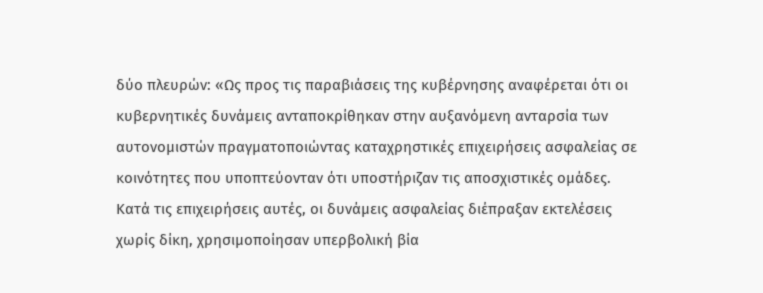δύο πλευρών: «Ως προς τις παραβιάσεις της κυβέρνησης αναφέρεται ότι οι κυβερνητικές δυνάμεις ανταποκρίθηκαν στην αυξανόμενη ανταρσία των αυτονομιστών πραγματοποιώντας καταχρηστικές επιχειρήσεις ασφαλείας σε κοινότητες που υποπτεύονταν ότι υποστήριζαν τις αποσχιστικές ομάδες. Κατά τις επιχειρήσεις αυτές, οι δυνάμεις ασφαλείας διέπραξαν εκτελέσεις χωρίς δίκη, χρησιμοποίησαν υπερβολική βία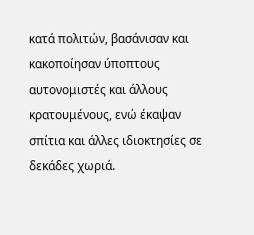κατά πολιτών, βασάνισαν και κακοποίησαν ύποπτους αυτονομιστές και άλλους κρατουμένους, ενώ έκαψαν σπίτια και άλλες ιδιοκτησίες σε δεκάδες χωριά.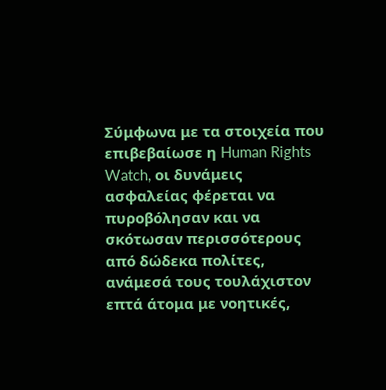Σύμφωνα με τα στοιχεία που επιβεβαίωσε η Human Rights Watch, οι δυνάμεις ασφαλείας φέρεται να πυροβόλησαν και να σκότωσαν περισσότερους από δώδεκα πολίτες, ανάμεσά τους τουλάχιστον επτά άτομα με νοητικές,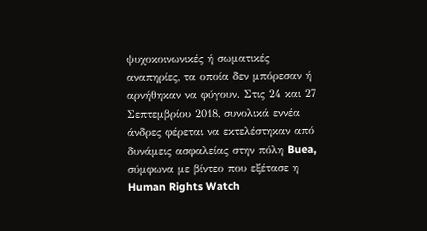ψυχοκοινωνικές ή σωματικές αναπηρίες, τα οποία δεν μπόρεσαν ή αρνήθηκαν να φύγουν. Στις 24 και 27 Σεπτεμβρίου 2018, συνολικά εννέα άνδρες φέρεται να εκτελέστηκαν από δυνάμεις ασφαλείας στην πόλη Buea, σύμφωνα με βίντεο που εξέτασε η Human Rights Watch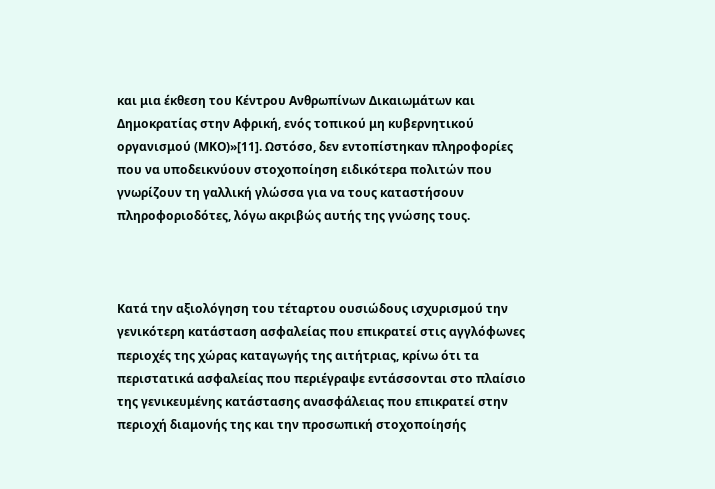και μια έκθεση του Κέντρου Ανθρωπίνων Δικαιωμάτων και Δημοκρατίας στην Αφρική, ενός τοπικού μη κυβερνητικού οργανισμού (ΜΚΟ)»[11]. Ωστόσο, δεν εντοπίστηκαν πληροφορίες που να υποδεικνύουν στοχοποίηση ειδικότερα πολιτών που γνωρίζουν τη γαλλική γλώσσα για να τους καταστήσουν πληροφοριοδότες, λόγω ακριβώς αυτής της γνώσης τους.



Κατά την αξιολόγηση του τέταρτου ουσιώδους ισχυρισμού την γενικότερη κατάσταση ασφαλείας που επικρατεί στις αγγλόφωνες περιοχές της χώρας καταγωγής της αιτήτριας, κρίνω ότι τα περιστατικά ασφαλείας που περιέγραψε εντάσσονται στο πλαίσιο της γενικευμένης κατάστασης ανασφάλειας που επικρατεί στην περιοχή διαμονής της και την προσωπική στοχοποίησής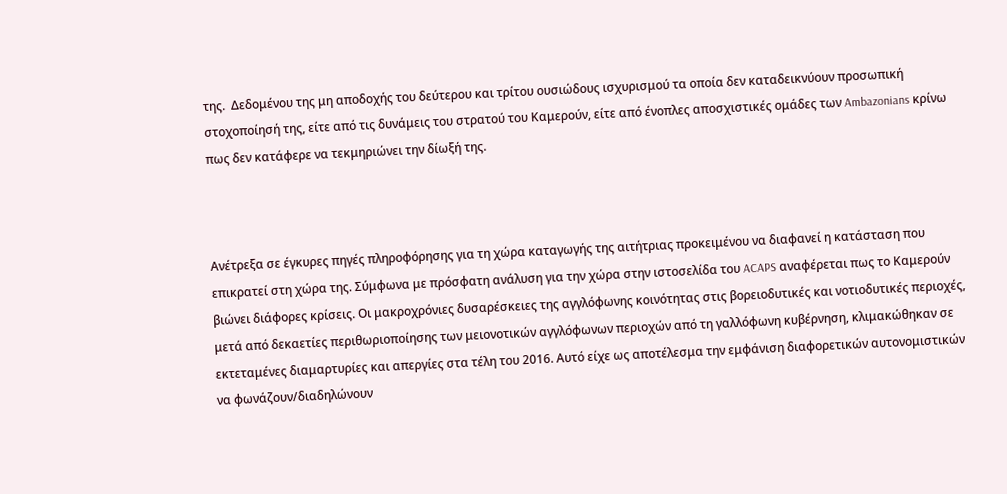της.  Δεδομένου της μη αποδοχής του δεύτερου και τρίτου ουσιώδους ισχυρισμού τα οποία δεν καταδεικνύουν προσωπική στοχοποίησή της, είτε από τις δυνάμεις του στρατού του Καμερούν, είτε από ένοπλες αποσχιστικές ομάδες των Ambazonians κρίνω πως δεν κατάφερε να τεκμηριώνει την δίωξή της.



Ανέτρεξα σε έγκυρες πηγές πληροφόρησης για τη χώρα καταγωγής της αιτήτριας προκειμένου να διαφανεί η κατάσταση που επικρατεί στη χώρα της. Σύμφωνα με πρόσφατη ανάλυση για την χώρα στην ιστοσελίδα του ACAPS αναφέρεται πως το Καμερούν βιώνει διάφορες κρίσεις. Οι μακροχρόνιες δυσαρέσκειες της αγγλόφωνης κοινότητας στις βορειοδυτικές και νοτιοδυτικές περιοχές, μετά από δεκαετίες περιθωριοποίησης των μειονοτικών αγγλόφωνων περιοχών από τη γαλλόφωνη κυβέρνηση, κλιμακώθηκαν σε εκτεταμένες διαμαρτυρίες και απεργίες στα τέλη του 2016. Αυτό είχε ως αποτέλεσμα την εμφάνιση διαφορετικών αυτονομιστικών να φωνάζουν/διαδηλώνουν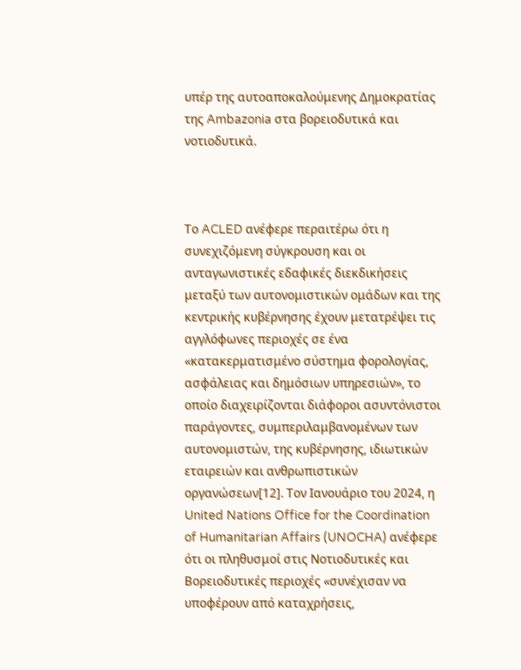υπέρ της αυτοαποκαλούμενης Δημοκρατίας της Ambazonia στα βορειοδυτικά και νοτιοδυτικά.



Το ACLED ανέφερε περαιτέρω ότι η συνεχιζόμενη σύγκρουση και οι ανταγωνιστικές εδαφικές διεκδικήσεις μεταξύ των αυτονομιστικών ομάδων και της κεντρικής κυβέρνησης έχουν μετατρέψει τις αγγλόφωνες περιοχές σε ένα «κατακερματισμένο σύστημα φορολογίας, ασφάλειας και δημόσιων υπηρεσιών», το οποίο διαχειρίζονται διάφοροι ασυντόνιστοι παράγοντες, συμπεριλαμβανομένων των αυτονομιστών, της κυβέρνησης, ιδιωτικών εταιρειών και ανθρωπιστικών οργανώσεων[12]. Τον Ιανουάριο του 2024, η United Nations Office for the Coordination of Humanitarian Affairs (UNOCHA) ανέφερε ότι οι πληθυσμοί στις Νοτιοδυτικές και Βορειοδυτικές περιοχές «συνέχισαν να υποφέρουν από καταχρήσεις,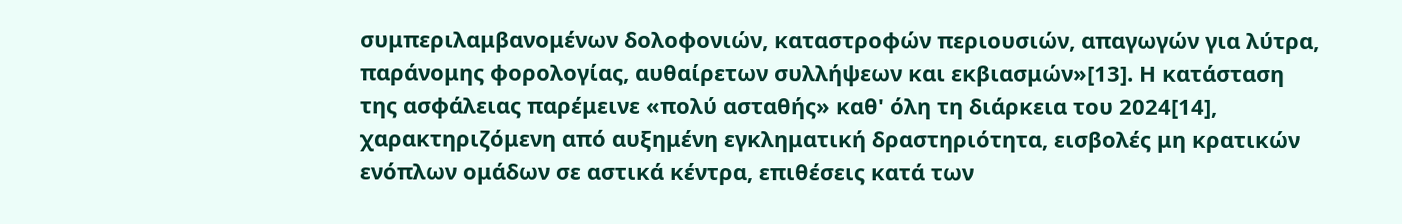συμπεριλαμβανομένων δολοφονιών, καταστροφών περιουσιών, απαγωγών για λύτρα, παράνομης φορολογίας, αυθαίρετων συλλήψεων και εκβιασμών»[13]. Η κατάσταση της ασφάλειας παρέμεινε «πολύ ασταθής» καθ' όλη τη διάρκεια του 2024[14], χαρακτηριζόμενη από αυξημένη εγκληματική δραστηριότητα, εισβολές μη κρατικών ενόπλων ομάδων σε αστικά κέντρα, επιθέσεις κατά των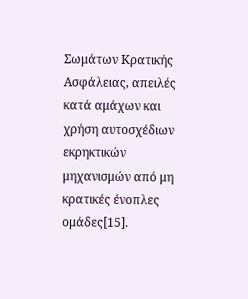Σωμάτων Κρατικής Ασφάλειας, απειλές κατά αμάχων και χρήση αυτοσχέδιων εκρηκτικών μηχανισμών από μη κρατικές ένοπλες ομάδες[15].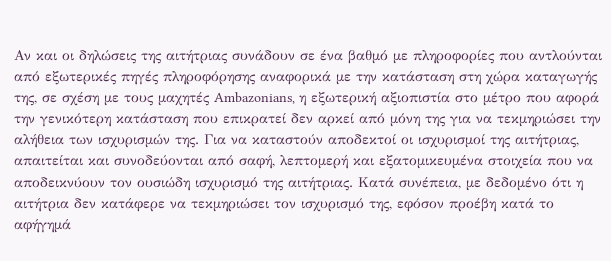Αν και οι δηλώσεις της αιτήτριας συνάδουν σε ένα βαθμό με πληροφορίες που αντλούνται από εξωτερικές πηγές πληροφόρησης αναφορικά με την κατάσταση στη χώρα καταγωγής της, σε σχέση με τους μαχητές Ambazonians, η εξωτερική αξιοπιστία στο μέτρο που αφορά την γενικότερη κατάσταση που επικρατεί δεν αρκεί από μόνη της για να τεκμηριώσει την αλήθεια των ισχυρισμών της. Για να καταστούν αποδεκτοί οι ισχυρισμοί της αιτήτριας, απαιτείται και συνοδεύονται από σαφή, λεπτομερή και εξατομικευμένα στοιχεία που να αποδεικνύουν τον ουσιώδη ισχυρισμό της αιτήτριας. Κατά συνέπεια, με δεδομένο ότι η αιτήτρια δεν κατάφερε να τεκμηριώσει τον ισχυρισμό της, εφόσον προέβη κατά το αφήγημά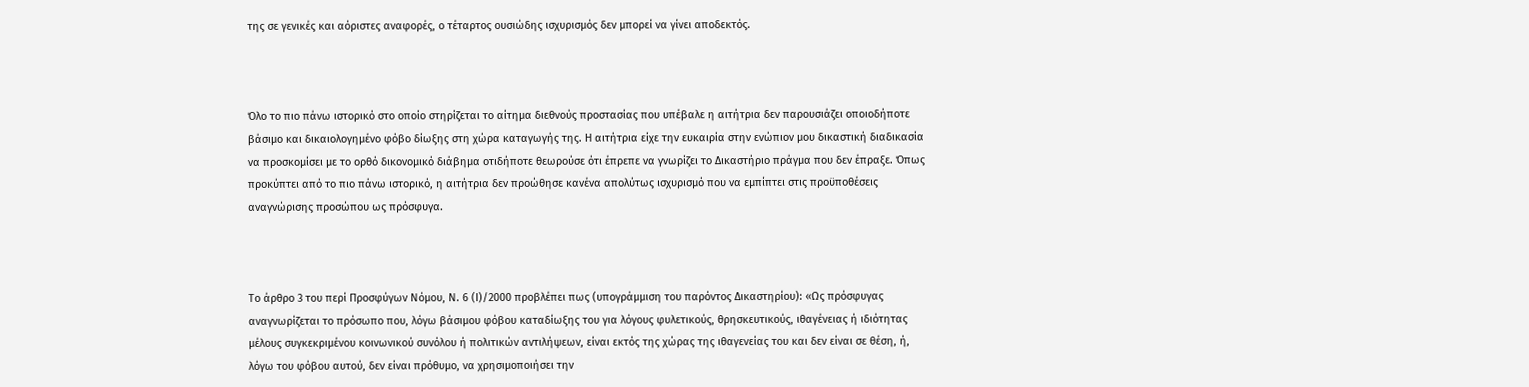της σε γενικές και αόριστες αναφορές, ο τέταρτος ουσιώδης ισχυρισμός δεν μπορεί να γίνει αποδεκτός.



Όλο το πιο πάνω ιστορικό στο οποίο στηρίζεται το αίτημα διεθνούς προστασίας που υπέβαλε η αιτήτρια δεν παρουσιάζει οποιοδήποτε βάσιμο και δικαιολογημένο φόβο δίωξης στη χώρα καταγωγής της. Η αιτήτρια είχε την ευκαιρία στην ενώπιον μου δικαστική διαδικασία να προσκομίσει με το ορθό δικονομικό διάβημα οτιδήποτε θεωρούσε ότι έπρεπε να γνωρίζει το Δικαστήριο πράγμα που δεν έπραξε. Όπως προκύπτει από το πιο πάνω ιστορικό, η αιτήτρια δεν προώθησε κανένα απολύτως ισχυρισμό που να εμπίπτει στις προϋποθέσεις αναγνώρισης προσώπου ως πρόσφυγα.



Το άρθρο 3 του περί Προσφύγων Νόμου, Ν. 6 (Ι)/2000 προβλέπει πως (υπογράμμιση του παρόντος Δικαστηρίου): «Ως πρόσφυγας αναγνωρίζεται το πρόσωπο που, λόγω βάσιμου φόβου καταδίωξης του για λόγους φυλετικούς, θρησκευτικούς, ιθαγένειας ή ιδιότητας μέλους συγκεκριμένου κοινωνικού συνόλου ή πολιτικών αντιλήψεων, είναι εκτός της χώρας της ιθαγενείας του και δεν είναι σε θέση, ή, λόγω του φόβου αυτού, δεν είναι πρόθυμο, να χρησιμοποιήσει την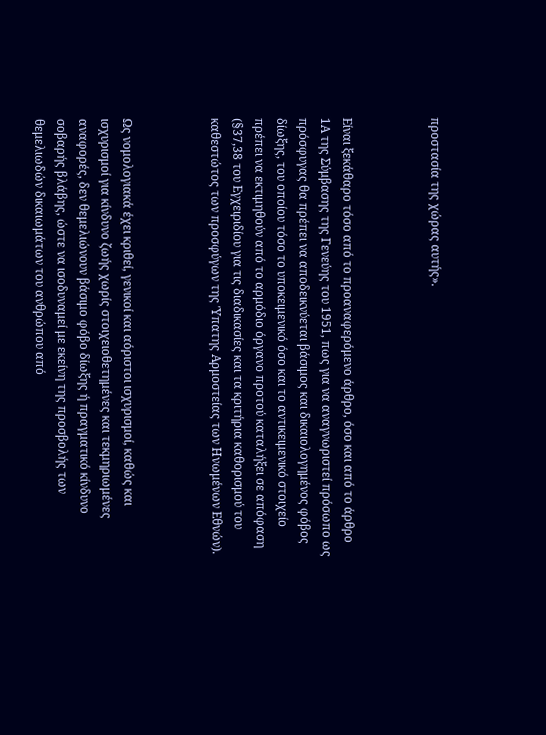προστασία της χώρας αυτής».



Είναι ξεκάθαρο τόσο από το προαναφερόμενο άρθρο, όσο και από το άρθρο 1Α της Σύμβασης της Γενεύης του 1951, πως για να αναγνωριστεί πρόσωπο ως πρόσφυγας θα πρέπει να αποδεικνύεται βάσιμος και δικαιολογημένος φόβος δίωξης, του οποίου τόσο το υποκειμενικό όσο και το αντικειμενικό στοιχείο πρέπει να εκτιμηθούν από το αρμόδιο όργανο προτού καταλήξει σε απόφαση (§37,38 του Εγχειριδίου για τις διαδικασίες και τα κριτήρια καθορισμού του καθεστώτος των προσφύγων της Ύπατης Αρμοστείας των Ηνωμένων Εθνών).



Ως νομολογιακά έχει κριθεί, γενικοί και αόριστοι ισχυρισμοί, καθώς και ισχυρισμοί για κίνδυνο ζωής χωρίς στοιχειοθετημένες και τεκμηριωμένες αναφορές, δεν θεμελιώνουν βάσιμο φόβο δίωξης ή πραγματικό κίνδυνο σοβαρής βλάβης, ώστε να ισοδυναμεί με εκείνη της προσβολής των θεμελιωδών δικαιωμάτων του ανθρώπου από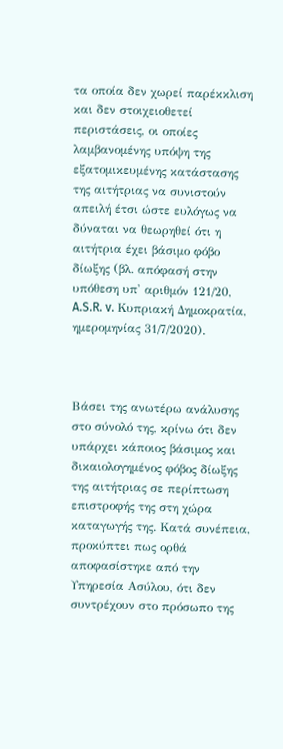τα οποία δεν χωρεί παρέκκλιση και δεν στοιχειοθετεί περιστάσεις, οι οποίες λαμβανομένης υπόψη της εξατομικευμένης κατάστασης της αιτήτριας να συνιστούν απειλή έτσι ώστε ευλόγως να δύναται να θεωρηθεί ότι η αιτήτρια έχει βάσιμο φόβο δίωξης (βλ. απόφασή στην υπόθεση υπ' αριθμόν 121/20, A.S.R. v. Κυπριακή Δημοκρατία, ημερομηνίας 31/7/2020).



Βάσει της ανωτέρω ανάλυσης στο σύνολό της, κρίνω ότι δεν υπάρχει κάποιος βάσιμος και δικαιολογημένος φόβος δίωξης της αιτήτριας σε περίπτωση επιστροφής της στη χώρα καταγωγής της. Κατά συνέπεια, προκύπτει πως ορθά αποφασίστηκε από την Υπηρεσία Ασύλου, ότι δεν συντρέχουν στο πρόσωπο της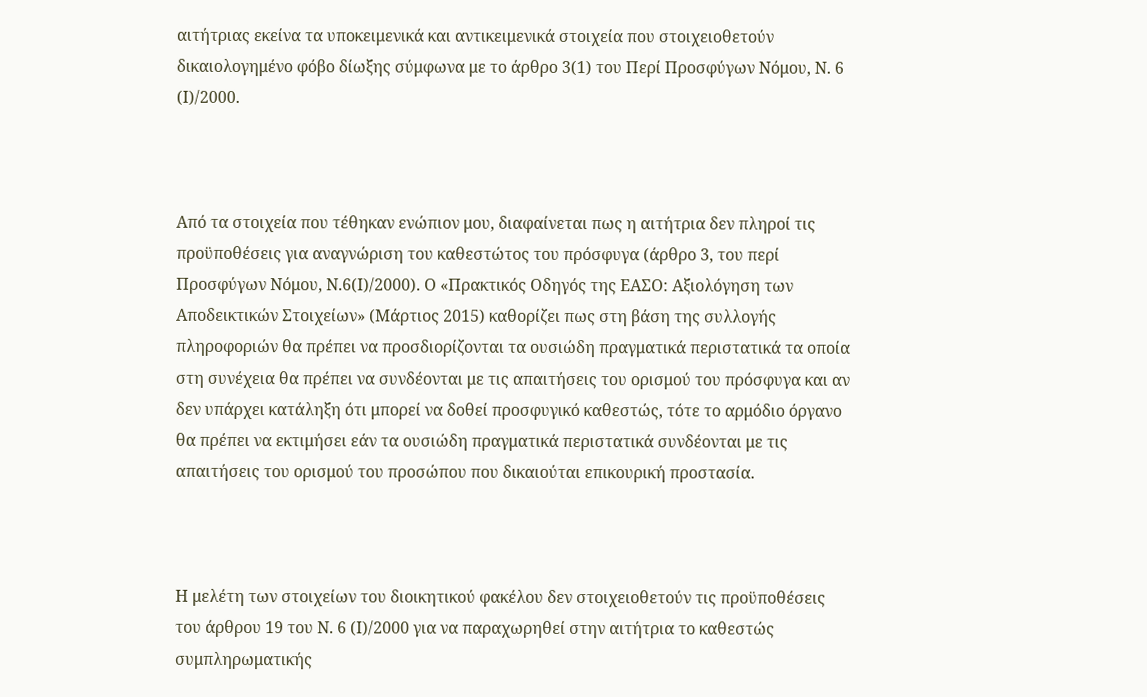αιτήτριας εκείνα τα υποκειμενικά και αντικειμενικά στοιχεία που στοιχειοθετούν δικαιολογημένο φόβο δίωξης σύμφωνα με το άρθρο 3(1) του Περί Προσφύγων Νόμου, Ν. 6 (Ι)/2000.



Από τα στοιχεία που τέθηκαν ενώπιον μου, διαφαίνεται πως η αιτήτρια δεν πληροί τις προϋποθέσεις για αναγνώριση του καθεστώτος του πρόσφυγα (άρθρο 3, του περί Προσφύγων Νόμου, Ν.6(Ι)/2000). Ο «Πρακτικός Οδηγός της ΕΑΣΟ: Αξιολόγηση των Αποδεικτικών Στοιχείων» (Μάρτιος 2015) καθορίζει πως στη βάση της συλλογής πληροφοριών θα πρέπει να προσδιορίζονται τα ουσιώδη πραγματικά περιστατικά τα οποία στη συνέχεια θα πρέπει να συνδέονται με τις απαιτήσεις του ορισμού του πρόσφυγα και αν δεν υπάρχει κατάληξη ότι μπορεί να δοθεί προσφυγικό καθεστώς, τότε το αρμόδιο όργανο θα πρέπει να εκτιμήσει εάν τα ουσιώδη πραγματικά περιστατικά συνδέονται με τις απαιτήσεις του ορισμού του προσώπου που δικαιούται επικουρική προστασία.



Η μελέτη των στοιχείων του διοικητικού φακέλου δεν στοιχειοθετούν τις προϋποθέσεις του άρθρου 19 του Ν. 6 (Ι)/2000 για να παραχωρηθεί στην αιτήτρια το καθεστώς συμπληρωματικής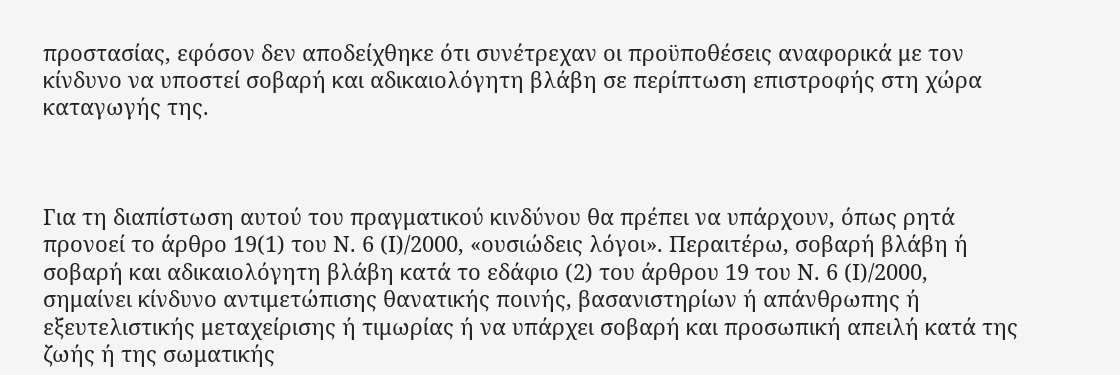προστασίας, εφόσον δεν αποδείχθηκε ότι συνέτρεχαν οι προϋποθέσεις αναφορικά με τον κίνδυνο να υποστεί σοβαρή και αδικαιολόγητη βλάβη σε περίπτωση επιστροφής στη χώρα καταγωγής της.



Για τη διαπίστωση αυτού του πραγματικού κινδύνου θα πρέπει να υπάρχουν, όπως ρητά προνοεί το άρθρο 19(1) του Ν. 6 (Ι)/2000, «ουσιώδεις λόγοι». Περαιτέρω, σοβαρή βλάβη ή σοβαρή και αδικαιολόγητη βλάβη κατά το εδάφιο (2) του άρθρου 19 του Ν. 6 (Ι)/2000, σημαίνει κίνδυνο αντιμετώπισης θανατικής ποινής, βασανιστηρίων ή απάνθρωπης ή εξευτελιστικής μεταχείρισης ή τιμωρίας ή να υπάρχει σοβαρή και προσωπική απειλή κατά της ζωής ή της σωματικής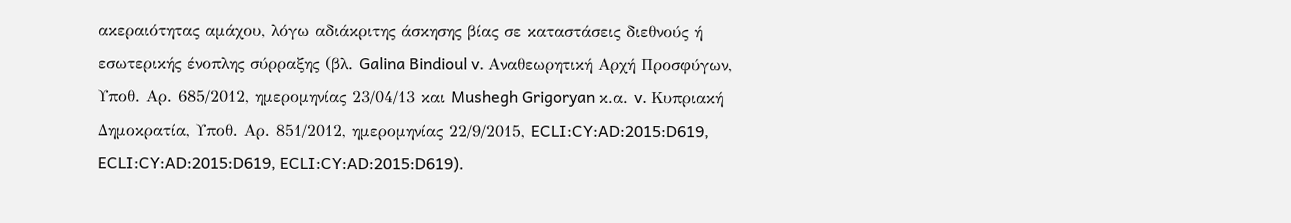ακεραιότητας αμάχου, λόγω αδιάκριτης άσκησης βίας σε καταστάσεις διεθνούς ή εσωτερικής ένοπλης σύρραξης (βλ. Galina Bindioul v. Αναθεωρητική Αρχή Προσφύγων, Υποθ. Αρ. 685/2012, ημερομηνίας 23/04/13 και Mushegh Grigoryan κ.α. v. Κυπριακή Δημοκρατία, Υποθ. Αρ. 851/2012, ημερομηνίας 22/9/2015, ECLI:CY:AD:2015:D619, ECLI:CY:AD:2015:D619, ECLI:CY:AD:2015:D619).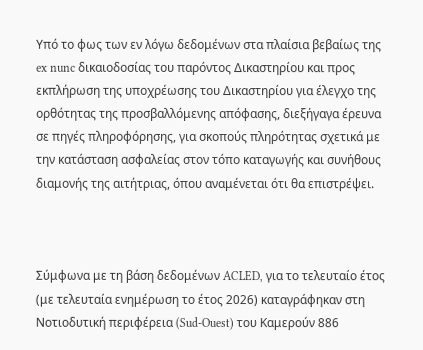Υπό το φως των εν λόγω δεδομένων στα πλαίσια βεβαίως της ex nunc δικαιοδοσίας του παρόντος Δικαστηρίου και προς εκπλήρωση της υποχρέωσης του Δικαστηρίου για έλεγχο της ορθότητας της προσβαλλόμενης απόφασης, διεξήγαγα έρευνα σε πηγές πληροφόρησης, για σκοπούς πληρότητας σχετικά με την κατάσταση ασφαλείας στον τόπο καταγωγής και συνήθους διαμονής της αιτήτριας, όπου αναμένεται ότι θα επιστρέψει.



Σύμφωνα με τη βάση δεδομένων ACLED, για το τελευταίο έτος (με τελευταία ενημέρωση το έτος 2026) καταγράφηκαν στη Νοτιοδυτική περιφέρεια (Sud-Ouest) του Καμερούν 886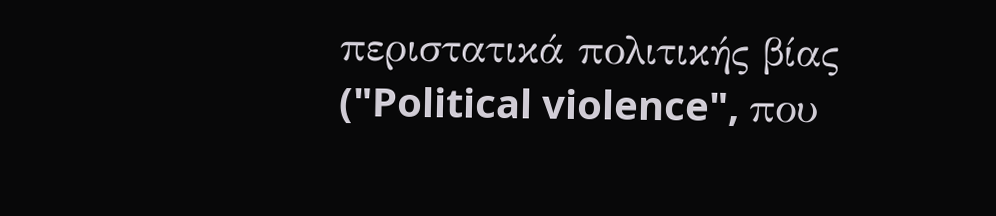περιστατικά πολιτικής βίας ("Political violence", που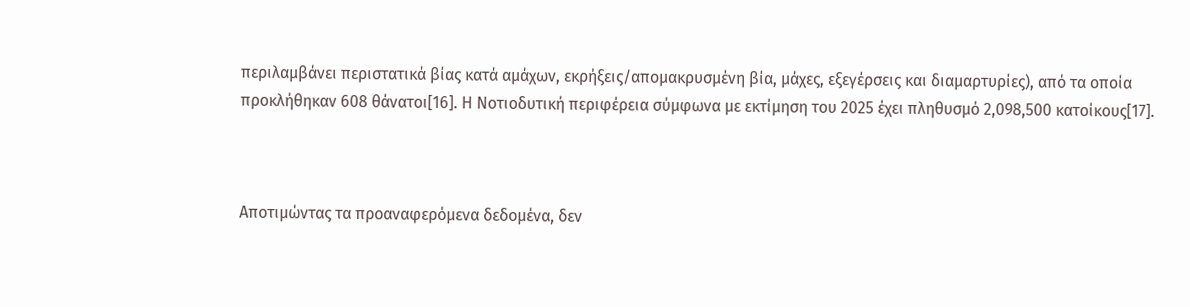περιλαμβάνει περιστατικά βίας κατά αμάχων, εκρήξεις/απομακρυσμένη βία, μάχες, εξεγέρσεις και διαμαρτυρίες), από τα οποία προκλήθηκαν 608 θάνατοι[16]. Η Nοτιοδυτική περιφέρεια σύμφωνα με εκτίμηση του 2025 έχει πληθυσμό 2,098,500 κατοίκους[17].



Αποτιμώντας τα προαναφερόμενα δεδομένα, δεν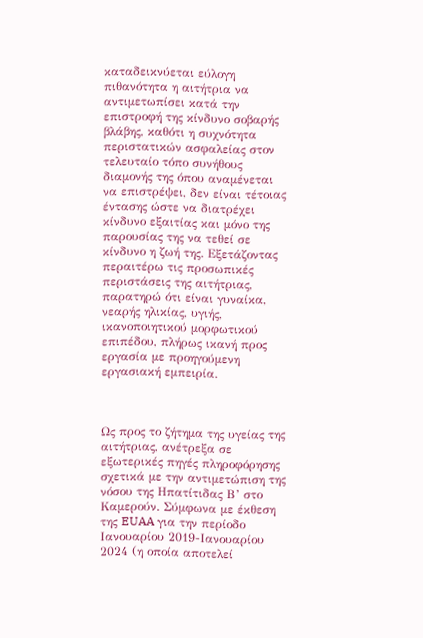καταδεικνύεται εύλογη πιθανότητα η αιτήτρια να αντιμετωπίσει κατά την επιστροφή της κίνδυνο σοβαρής βλάβης, καθότι η συχνότητα περιστατικών ασφαλείας στον τελευταίο τόπο συνήθους διαμονής της όπου αναμένεται να επιστρέψει, δεν είναι τέτοιας έντασης ώστε να διατρέχει κίνδυνο εξαιτίας και μόνο της παρουσίας της να τεθεί σε κίνδυνο η ζωή της. Εξετάζοντας περαιτέρω τις προσωπικές περιστάσεις της αιτήτριας, παρατηρώ ότι είναι γυναίκα, νεαρής ηλικίας, υγιής, ικανοποιητικού μορφωτικού επιπέδου, πλήρως ικανή προς εργασία με προηγούμενη εργασιακή εμπειρία.



Ως προς το ζήτημα της υγείας της αιτήτριας, ανέτρεξα σε εξωτερικές πηγές πληροφόρησης σχετικά με την αντιμετώπιση της νόσου της Ηπατίτιδας Β’ στο Καμερούν. Σύμφωνα με έκθεση της EUAA για την περίοδο Ιανουαρίου 2019-Ιανουαρίου 2024 (η οποία αποτελεί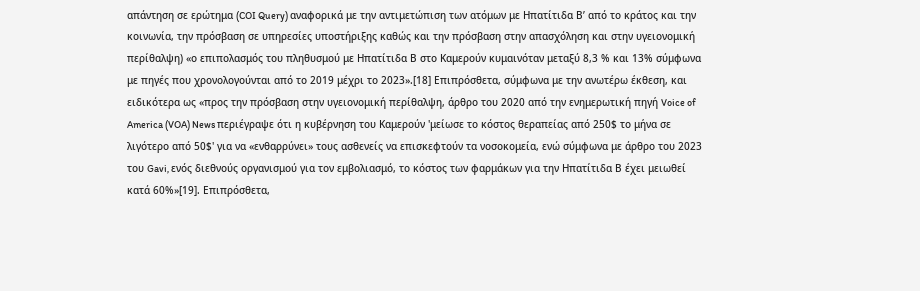απάντηση σε ερώτημα (COI Query) αναφορικά με την αντιμετώπιση των ατόμων με Ηπατίτιδα Β’ από το κράτος και την κοινωνία, την πρόσβαση σε υπηρεσίες υποστήριξης καθώς και την πρόσβαση στην απασχόληση και στην υγειονομική περίθαλψη) «ο επιπολασμός του πληθυσμού με Ηπατίτιδα Β στο Καμερούν κυμαινόταν μεταξύ 8,3 % και 13% σύμφωνα με πηγές που χρονολογούνται από το 2019 μέχρι το 2023».[18] Επιπρόσθετα, σύμφωνα με την ανωτέρω έκθεση, και ειδικότερα ως «προς την πρόσβαση στην υγειονομική περίθαλψη, άρθρο του 2020 από την ενημερωτική πηγή Voice of America (VOA) News περιέγραψε ότι η κυβέρνηση του Καμερούν 'μείωσε το κόστος θεραπείας από 250$ το μήνα σε λιγότερο από 50$' για να «ενθαρρύνει» τους ασθενείς να επισκεφτούν τα νοσοκομεία, ενώ σύμφωνα με άρθρο του 2023 του Gavi, ενός διεθνούς οργανισμού για τον εμβολιασμό, το κόστος των φαρμάκων για την Ηπατίτιδα Β έχει μειωθεί κατά 60%»[19]. Επιπρόσθετα,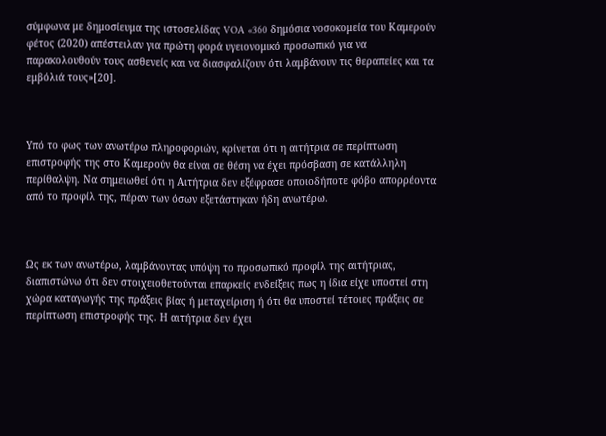σύμφωνα με δημοσίευμα της ιστοσελίδας VOA «360 δημόσια νοσοκομεία του Καμερούν φέτος (2020) απέστειλαν για πρώτη φορά υγειονομικό προσωπικό για να παρακολουθούν τους ασθενείς και να διασφαλίζουν ότι λαμβάνουν τις θεραπείες και τα εμβόλιά τους»[20].



Υπό το φως των ανωτέρω πληροφοριών, κρίνεται ότι η αιτήτρια σε περίπτωση επιστροφής της στο Καμερούν θα είναι σε θέση να έχει πρόσβαση σε κατάλληλη περίθαλψη. Να σημειωθεί ότι η Αιτήτρια δεν εξέφρασε οποιοδήποτε φόβο απορρέοντα από το προφίλ της, πέραν των όσων εξετάστηκαν ήδη ανωτέρω.



Ως εκ των ανωτέρω, λαμβάνοντας υπόψη το προσωπικό προφίλ της αιτήτριας, διαπιστώνω ότι δεν στοιχειοθετούνται επαρκείς ενδείξεις πως η ίδια είχε υποστεί στη χώρα καταγωγής της πράξεις βίας ή μεταχείριση ή ότι θα υποστεί τέτοιες πράξεις σε περίπτωση επιστροφής της. Η αιτήτρια δεν έχει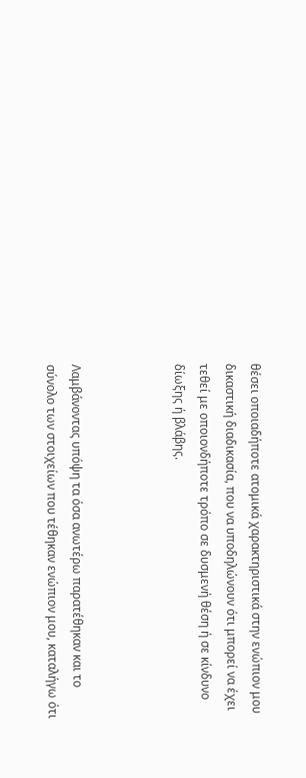θέσει οποιαδήποτε ατομικά χαρακτηριστικά στην ενώπιον μου δικαστική διαδικασία, που να υποδηλώνουν ότι μπορεί να έχει τεθεί με οποιονδήποτε τρόπο σε δυσμενή θέση ή σε κίνδυνο δίωξης ή βλάβης.



Λαμβάνοντας υπόψη τα όσα ανωτέρω παρατέθηκαν και το σύνολο των στοιχείων που τέθηκαν ενώπιον μου, καταλήγω ότι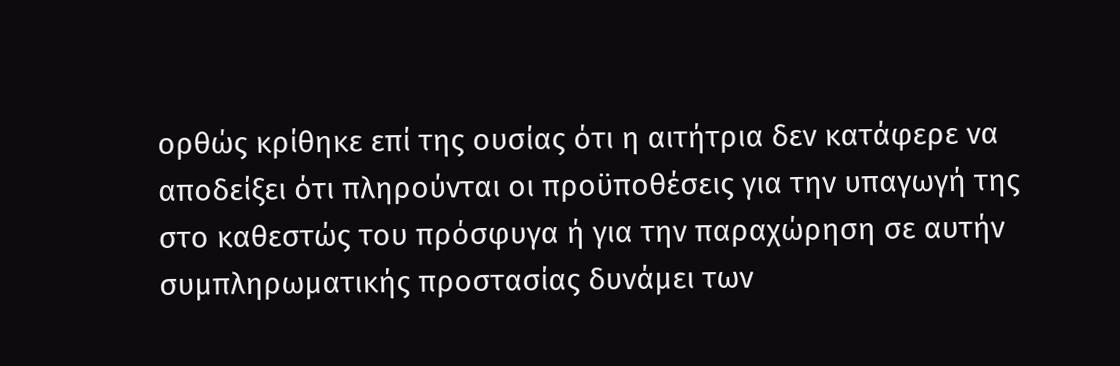ορθώς κρίθηκε επί της ουσίας ότι η αιτήτρια δεν κατάφερε να αποδείξει ότι πληρούνται οι προϋποθέσεις για την υπαγωγή της στο καθεστώς του πρόσφυγα ή για την παραχώρηση σε αυτήν συμπληρωματικής προστασίας δυνάμει των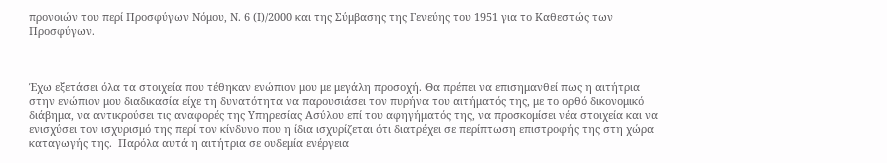προνοιών του περί Προσφύγων Νόμου, Ν. 6 (Ι)/2000 και της Σύμβασης της Γενεύης του 1951 για το Καθεστώς των Προσφύγων.



Έχω εξετάσει όλα τα στοιχεία που τέθηκαν ενώπιον μου με μεγάλη προσοχή. Θα πρέπει να επισημανθεί πως η αιτήτρια στην ενώπιον μου διαδικασία είχε τη δυνατότητα να παρουσιάσει τον πυρήνα του αιτήματός της, με το ορθό δικονομικό διάβημα, να αντικρούσει τις αναφορές της Υπηρεσίας Ασύλου επί του αφηγήματός της, να προσκομίσει νέα στοιχεία και να ενισχύσει τον ισχυρισμό της περί τον κίνδυνο που η ίδια ισχυρίζεται ότι διατρέχει σε περίπτωση επιστροφής της στη χώρα καταγωγής της.  Παρόλα αυτά η αιτήτρια σε ουδεμία ενέργεια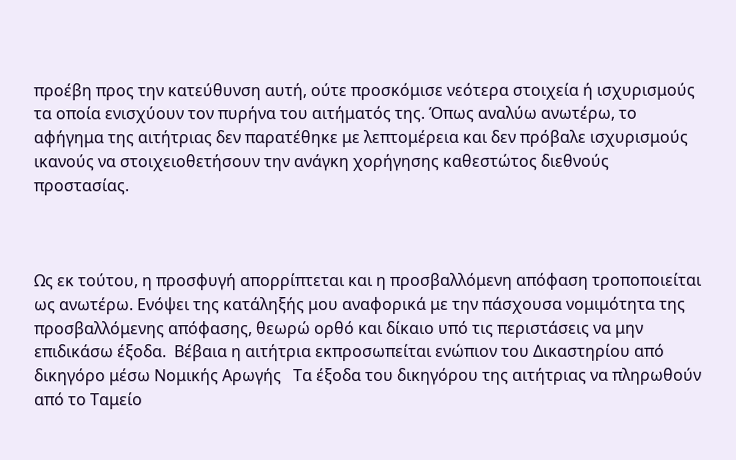προέβη προς την κατεύθυνση αυτή, ούτε προσκόμισε νεότερα στοιχεία ή ισχυρισμούς τα οποία ενισχύουν τον πυρήνα του αιτήματός της. Όπως αναλύω ανωτέρω, το αφήγημα της αιτήτριας δεν παρατέθηκε με λεπτομέρεια και δεν πρόβαλε ισχυρισμούς ικανούς να στοιχειοθετήσουν την ανάγκη χορήγησης καθεστώτος διεθνούς προστασίας.



Ως εκ τούτου, η προσφυγή απορρίπτεται και η προσβαλλόμενη απόφαση τροποποιείται ως ανωτέρω. Ενόψει της κατάληξής μου αναφορικά με την πάσχουσα νομιμότητα της προσβαλλόμενης απόφασης, θεωρώ ορθό και δίκαιο υπό τις περιστάσεις να μην επιδικάσω έξοδα.  Βέβαια η αιτήτρια εκπροσωπείται ενώπιον του Δικαστηρίου από δικηγόρο μέσω Νομικής Αρωγής   Τα έξοδα του δικηγόρου της αιτήτριας να πληρωθούν από το Ταμείο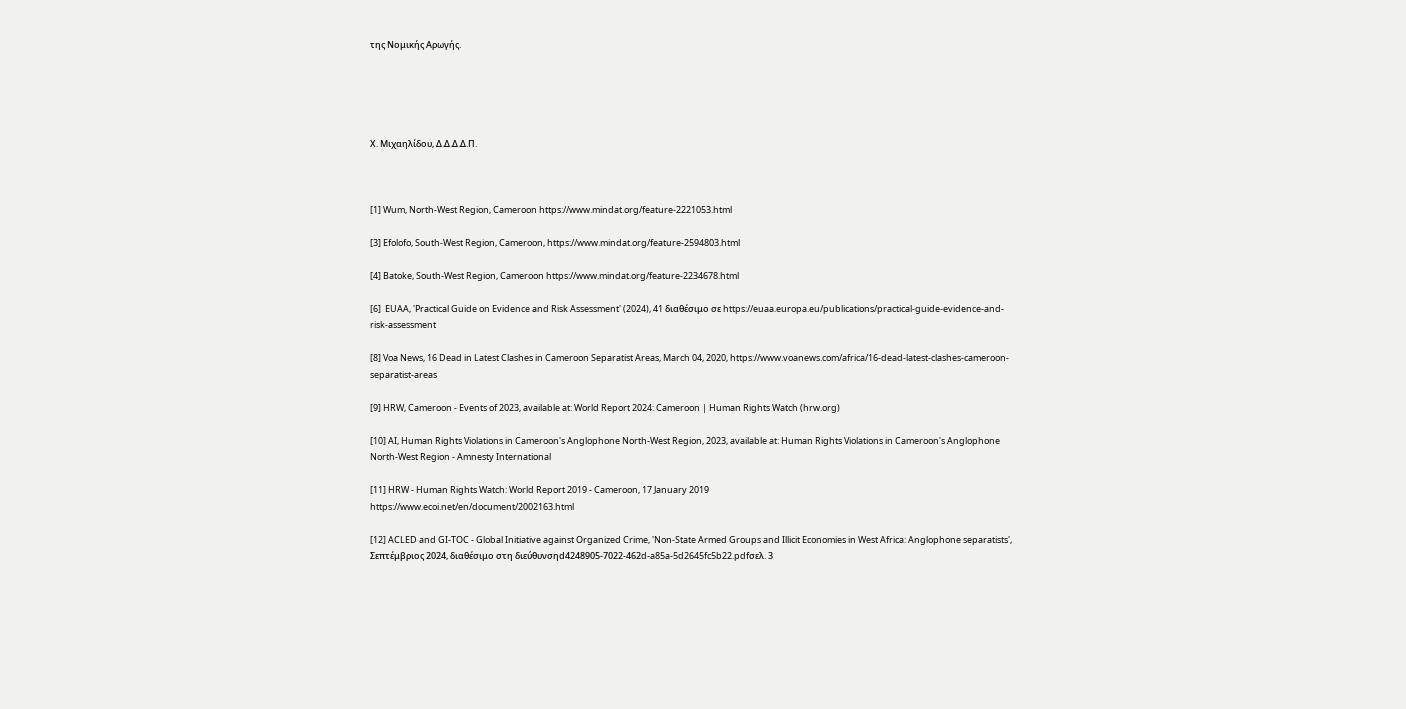της Νομικής Αρωγής.





Χ. Μιχαηλίδου, Δ.Δ.Δ.Δ.Π.



[1] Wum, North-West Region, Cameroon https://www.mindat.org/feature-2221053.html

[3] Efolofo, South-West Region, Cameroon, https://www.mindat.org/feature-2594803.html

[4] Batoke, South-West Region, Cameroon https://www.mindat.org/feature-2234678.html

[6]  EUAA, 'Practical Guide on Evidence and Risk Assessment' (2024), 41 διαθέσιμο σε https://euaa.europa.eu/publications/practical-guide-evidence-and-risk-assessment

[8] Voa News, 16 Dead in Latest Clashes in Cameroon Separatist Areas, March 04, 2020, https://www.voanews.com/africa/16-dead-latest-clashes-cameroon-separatist-areas

[9] HRW, Cameroon - Events of 2023, available at: World Report 2024: Cameroon | Human Rights Watch (hrw.org)

[10] AI, Human Rights Violations in Cameroon's Anglophone North-West Region, 2023, available at: Human Rights Violations in Cameroon's Anglophone North-West Region - Amnesty International

[11] HRW - Human Rights Watch: World Report 2019 - Cameroon, 17 January 2019
https://www.ecoi.net/en/document/2002163.html

[12] ACLED and GI-TOC - Global Initiative against Organized Crime, 'Non-State Armed Groups and Illicit Economies in West Africa: Anglophone separatists', Σεπτέμβριος 2024, διαθέσιμο στη διεύθυνσηd4248905-7022-462d-a85a-5d2645fc5b22.pdfσελ. 3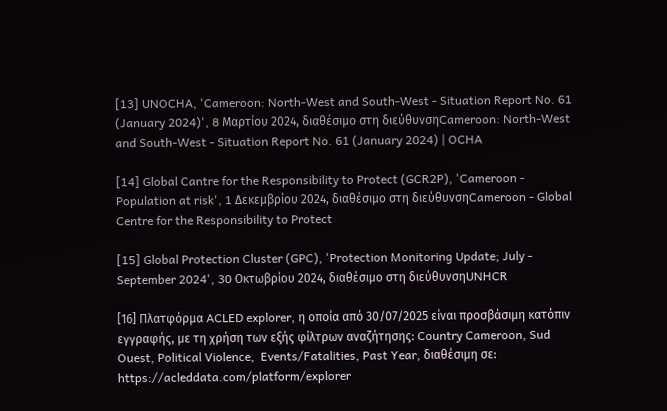[13] UNOCHA, 'Cameroon: North-West and South-West - Situation Report No. 61 (January 2024)', 8 Μαρτίου 2024, διαθέσιμο στη διεύθυνσηCameroon: North-West and South-West - Situation Report No. 61 (January 2024) | OCHA

[14] Global Cantre for the Responsibility to Protect (GCR2P), 'Cameroon - Population at risk', 1 Δεκεμβρίου 2024, διαθέσιμο στη διεύθυνσηCameroon - Global Centre for the Responsibility to Protect

[15] Global Protection Cluster (GPC), 'Protection Monitoring Update; July - September 2024', 30 Οκτωβρίου 2024, διαθέσιμο στη διεύθυνσηUNHCR

[16] Πλατφόρμα ACLED explorer, η οποία από 30/07/2025 είναι προσβάσιμη κατόπιν εγγραφής, με τη χρήση των εξής φίλτρων αναζήτησης: Country Cameroon, Sud Ouest, Political Violence,  Events/Fatalities, Past Year, διαθέσιμη σε: https://acleddata.com/platform/explorer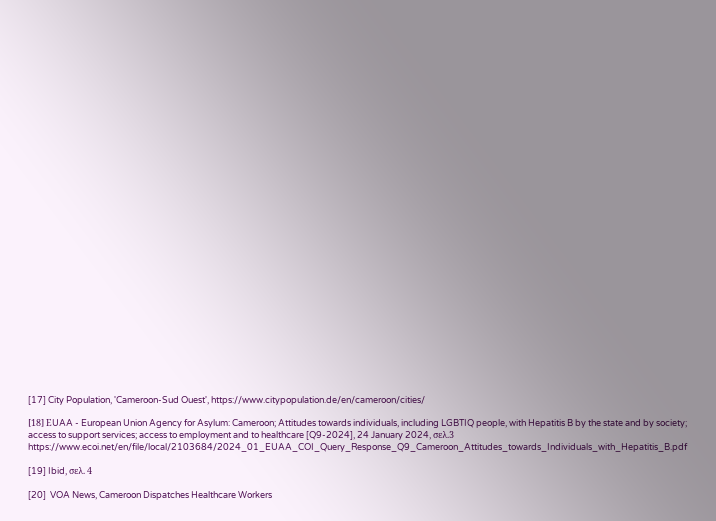[17] City Population, 'Cameroon-Sud Ouest', https://www.citypopulation.de/en/cameroon/cities/

[18] ΕUAA - European Union Agency for Asylum: Cameroon; Attitudes towards individuals, including LGBTIQ people, with Hepatitis B by the state and by society; access to support services; access to employment and to healthcare [Q9-2024], 24 January 2024, σελ.3 https://www.ecoi.net/en/file/local/2103684/2024_01_EUAA_COI_Query_Response_Q9_Cameroon_Attitudes_towards_Individuals_with_Hepatitis_B.pdf

[19] Ibid, σελ. 4

[20]  VOA News, Cameroon Dispatches Healthcare Workers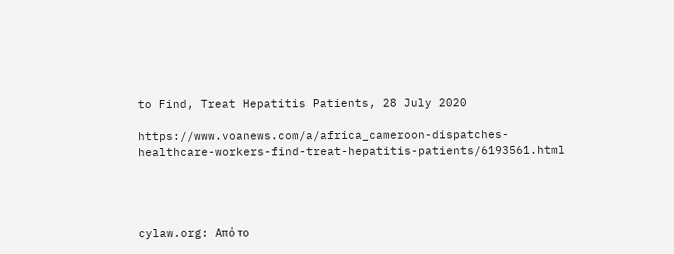to Find, Treat Hepatitis Patients, 28 July 2020

https://www.voanews.com/a/africa_cameroon-dispatches-healthcare-workers-find-treat-hepatitis-patients/6193561.html




cylaw.org: Από το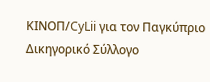ΚΙΝOΠ/CyLii για τον Παγκύπριο Δικηγορικό Σύλλογο